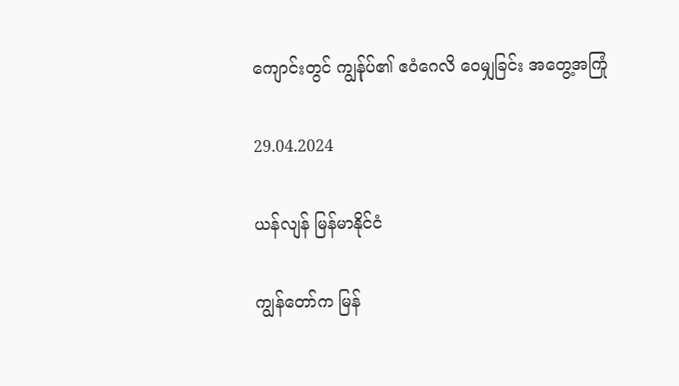ကျောင်းတွင် ကျွန်ုပ်၏ ဧဝံဂေလိ ဝေမျှခြင်း အတွေ့အကြုံ

29.04.2024

ယန်လျန် မြန်မာနိုင်ငံ

ကျွန်တော်က မြန်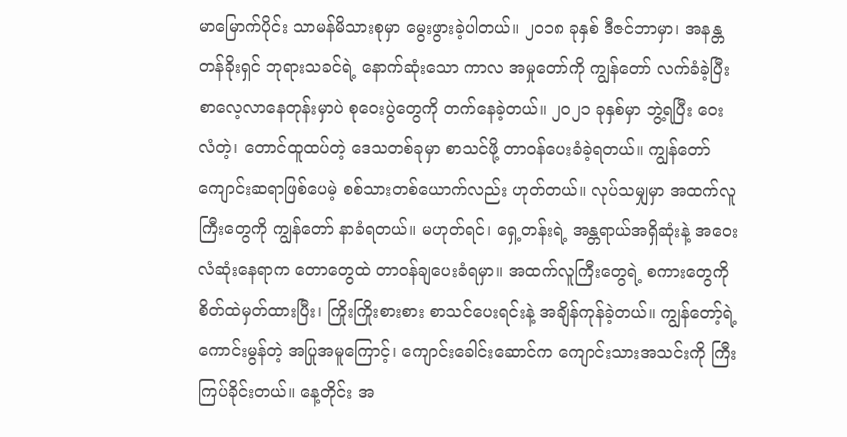မာမြောက်ပိုင်း သာမန်မိသားစုမှာ မွေးဖွားခဲ့ပါတယ်။ ၂၀၁၈ ခုနှစ် ဒီဇင်ဘာမှာ၊ အနန္တတန်ခိုးရှင် ဘုရားသခင်ရဲ့ နောက်ဆုံးသော ကာလ အမှုတော်ကို ကျွန်တော် လက်ခံခဲ့ပြီး စာလေ့လာနေတုန်းမှာပဲ စုဝေးပွဲတွေကို တက်နေခဲ့တယ်။ ၂၀၂၁ ခုနှစ်မှာ ဘွဲ့ရပြီး ဝေးလံတဲ့၊ တောင်ထူထပ်တဲ့ ဒေသတစ်ခုမှာ စာသင်ဖို့ တာဝန်ပေးခံခဲ့ရတယ်။ ကျွန်တော် ကျောင်းဆရာဖြစ်ပေမဲ့ စစ်သားတစ်ယောက်လည်း ဟုတ်တယ်။ လုပ်သမျှမှာ အထက်လူကြီးတွေကို ကျွန်တော် နာခံရတယ်။ မဟုတ်ရင်၊ ရှေ့တန်းရဲ့ အန္တရာယ်အရှိဆုံးနဲ့ အဝေးလံဆုံးနေရာက တောတွေထဲ တာဝန်ချပေးခံရမှာ။ အထက်လူကြီးတွေရဲ့ စကားတွေကို စိတ်ထဲမှတ်ထားပြီး၊ ကြိုးကြိုးစားစား စာသင်ပေးရင်းနဲ့ အချိန်ကုန်ခဲ့တယ်။ ကျွန်တော့်ရဲ့ ကောင်းမွန်တဲ့ အပြုအမူကြောင့်၊ ကျောင်းခေါင်းဆောင်က ကျောင်းသားအသင်းကို ကြီးကြပ်ခိုင်းတယ်။ နေ့တိုင်း အ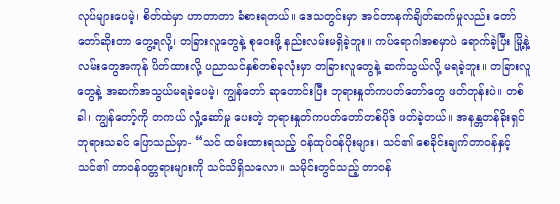လုပ်များပေမဲ့၊ စိတ်ထဲမှာ ဟာတာတာ ခံစားရတယ်။ ဒေသတွင်းမှာ အင်တာနက်ချိတ်ဆက်မှုလည်း တော်တော်ဆိုးတာ တွေ့ရလို့၊ တခြားလူတွေနဲ့ စုဝေးဖို့ နည်းလမ်းမရှိခဲ့ဘူး။ ကပ်ရောဂါအစမှာပဲ ရောက်ခဲ့ပြီး မြို့နဲ့ လမ်းတွေအကုန် ပိတ်ထားလို့ ပညာသင်နှစ်တစ်ခုလုံးမှာ တခြားလူတွေနဲ့ ဆက်သွယ်လို့ မရခဲ့ဘူး။ တခြားလူတွေနဲ့ အဆက်အသွယ်မရခဲ့ပေမဲ့၊ ကျွန်တော် ဆုတောင်းပြီး ဘုရားနှုတ်ကပတ်တော်တွေ ဖတ်တုန်းပဲ။ တစ်ခါ၊ ကျွန်တော့်ကို တကယ် လှုံ့ဆော်မှု ပေးတဲ့ ဘုရားနှုတ်ကပတ်တော်တစ်ပိုဒ် ဖတ်ခဲ့တယ်။ အနန္တတန်ခိုးရှင် ဘုရားသခင် ပြောသည်မှာ- “သင် ထမ်းထားရသည့် ဝန်ထုပ်ဝန်ပိုးများ၊ သင်၏ စေခိုင်းချက်တာဝန်နှင့် သင်၏ တာဝန်ဝတ္တရားများကို သင်သိရှိသလော။ သမိုင်းတွင်သည့် တာဝန်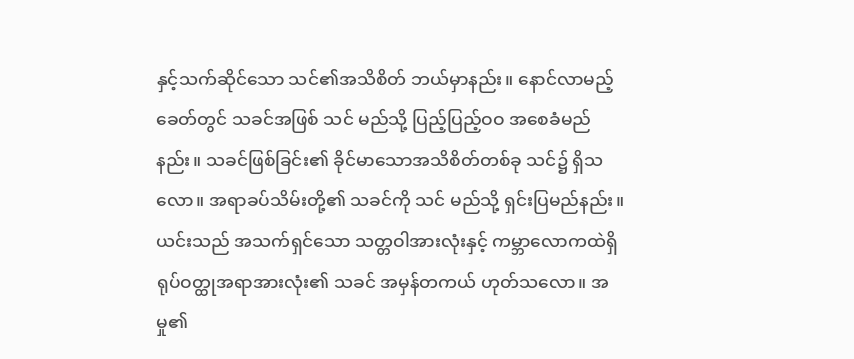နှင့်သက်ဆိုင်သော သင်၏အသိစိတ် ဘယ်မှာနည်း။ နောင်လာမည့်ခေတ်တွင် သခင်အဖြစ် သင် မည်သို့ ပြည့်ပြည့်ဝဝ အစေခံမည်နည်း။ သခင်ဖြစ်ခြင်း၏ ခိုင်မာသောအသိစိတ်တစ်ခု သင်၌ ရှိသလော။ အရာခပ်သိမ်းတို့၏ သခင်ကို သင် မည်သို့ ရှင်းပြမည်နည်း။ ယင်းသည် အသက်ရှင်သော သတ္တဝါအားလုံးနှင့် ကမ္ဘာလောကထဲရှိ ရုပ်ဝတ္ထုအရာအားလုံး၏ သခင် အမှန်တကယ် ဟုတ်သလော။ အမှု၏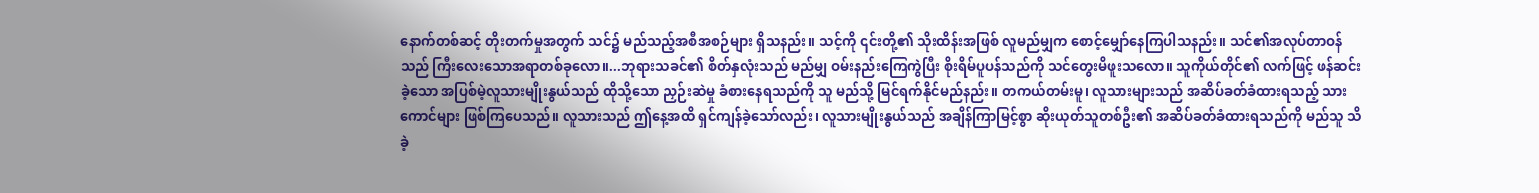နောက်တစ်ဆင့် တိုးတက်မှုအတွက် သင်၌ မည်သည့်အစီအစဉ်များ ရှိသနည်း။ သင့်ကို ၎င်းတို့၏ သိုးထိန်းအဖြစ် လူမည်မျှက စောင့်မျှော်နေကြပါသနည်း။ သင်၏အလုပ်တာဝန်သည် ကြီးလေးသောအရာတစ်ခုလော။...ဘုရားသခင်၏ စိတ်နှလုံးသည် မည်မျှ ဝမ်းနည်းကြေကွဲပြီး စိုးရိမ်ပူပန်သည်ကို သင်တွေးမိဖူးသလော။ သူကိုယ်တိုင်၏ လက်ဖြင့် ဖန်ဆင်းခဲ့သော အပြစ်မဲ့လူသားမျိုးနွယ်သည် ထိုသို့သော ညှဉ်းဆဲမှု ခံစားနေရသည်ကို သူ မည်သို့ မြင်ရက်နိုင်မည်နည်း။ တကယ်တမ်းမူ၊ လူသားများသည် အဆိပ်ခတ်ခံထားရသည့် သားကောင်များ ဖြစ်ကြပေသည်။ လူသားသည် ဤနေ့အထိ ရှင်ကျန်ခဲ့သော်လည်း၊ လူသားမျိုးနွယ်သည် အချိန်ကြာမြင့်စွာ ဆိုးယုတ်သူတစ်ဦး၏ အဆိပ်ခတ်ခံထားရသည်ကို မည်သူ သိခဲ့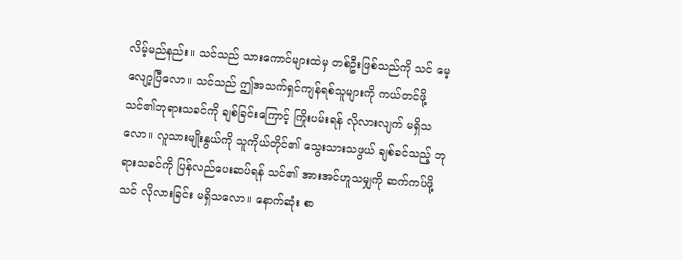လိမ့်မည်နည်း။ သင်သည် သားကောင်များထဲမှ တစ်ဦးဖြစ်သည်ကို သင် မေ့လျော့ပြီလော။ သင်သည် ဤအသက်ရှင်ကျန်ရစ်သူများကို ကယ်တင်ဖို့ သင်၏ဘုရားသခင်ကို ချစ်ခြင်းကြောင့် ကြိုးပမ်းရန် လိုလားလျက် မရှိသလော။ လူသားမျိုးနွယ်ကို သူကိုယ်တိုင်၏ သွေးသားသဖွယ် ချစ်ခင်သည့် ဘုရားသခင်ကို ပြန်လည်ပေးဆပ်ရန် သင်၏ အားအင်ဟူသမျှကို ဆက်ကပ်ဖို့ သင် လိုလားခြင်း မရှိသလော။ နောက်ဆုံး စာ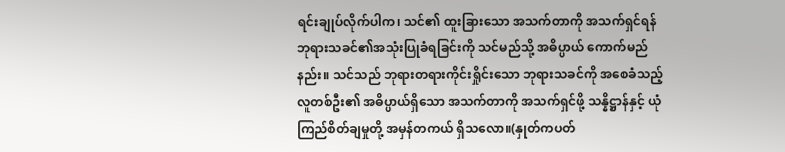ရင်းချုပ်လိုက်ပါက၊ သင်၏ ထူးခြားသော အသက်တာကို အသက်ရှင်ရန် ဘုရားသခင်၏အသုံးပြုခံရခြင်းကို သင်မည်သို့ အဓိပ္ပာယ် ကောက်မည်နည်း။ သင်သည် ဘုရားတရားကိုင်းရှိုင်းသော ဘုရားသခင်ကို အစေခံသည့် လူတစ်ဦး၏ အဓိပ္ပာယ်ရှိသော အသက်တာကို အသက်ရှင်ဖို့ သန္နိဋ္ဌာန်နှင့် ယုံကြည်စိတ်ချမှုတို့ အမှန်တကယ် ရှိသလော။(နှုတ်ကပတ်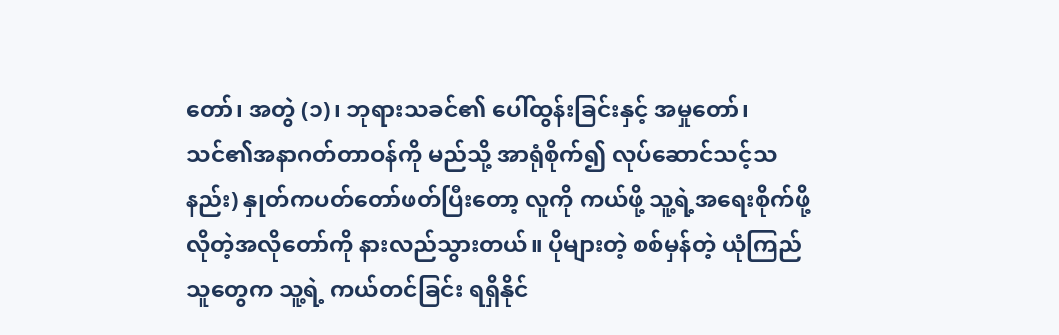တော်၊ အတွဲ (၁)၊ ဘုရားသခင်၏ ပေါ်ထွန်းခြင်းနှင့် အမှုတော်၊ သင်၏အနာဂတ်တာဝန်ကို မည်သို့ အာရုံစိုက်၍ လုပ်ဆောင်သင့်သနည်း) နှုတ်ကပတ်တော်ဖတ်ပြီးတော့ လူကို ကယ်ဖို့ သူ့ရဲ့အရေးစိုက်ဖို့လိုတဲ့အလိုတော်ကို နားလည်သွားတယ်။ ပိုများတဲ့ စစ်မှန်တဲ့ ယုံကြည်သူတွေက သူ့ရဲ့ ကယ်တင်ခြင်း ရရှိနိုင်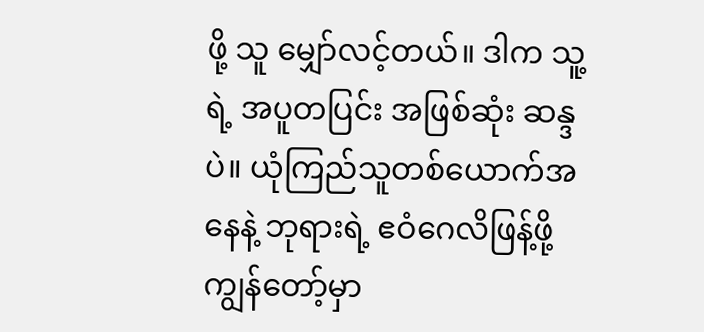ဖို့ သူ မျှော်လင့်တယ်။ ဒါက သူ့ရဲ့ အပူတပြင်း အဖြစ်ဆုံး ဆန္ဒပဲ။ ယုံကြည်သူတစ်ယောက်အနေနဲ့ ဘုရားရဲ့ ဧဝံဂေလိဖြန့်ဖို့ ကျွန်တော့်မှာ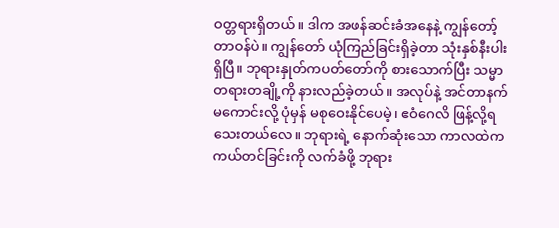ဝတ္တရားရှိတယ်။ ဒါက အဖန်ဆင်းခံအနေနဲ့ ကျွန်တော့် တာဝန်ပဲ။ ကျွန်တော် ယုံကြည်ခြင်းရှိခဲ့တာ သုံးနှစ်နီးပါး ရှိပြီ။ ဘုရားနှုတ်ကပတ်တော်ကို စားသောက်ပြီး သမ္မာတရားတချို့ကို နားလည်ခဲ့တယ်။ အလုပ်နဲ့ အင်တာနက်မကောင်းလို့ ပုံမှန် မစုဝေးနိုင်ပေမဲ့၊ ဧဝံဂေလိ ဖြန့်လို့ရသေးတယ်လေ။ ဘုရားရဲ့ နောက်ဆုံးသော ကာလထဲက ကယ်တင်ခြင်းကို လက်ခံဖို့ ဘုရား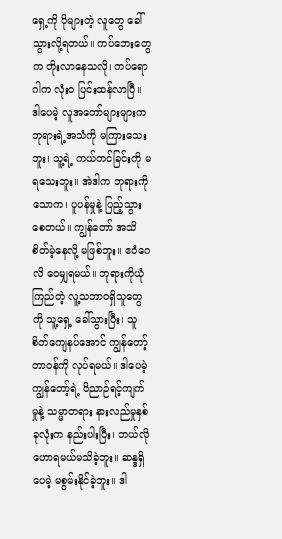ရှေ့ကို ပိုများတဲ့ လူတွေ ခေါ်သွားလို့ရတယ်။ ကပ်ဘေးတွေက တိုးလာနေသလို၊ ကပ်ရောဂါက လုံးဝ ပြင်းထန်လာပြီ။ ဒါပေမဲ့ လူအတော်များများက ဘုရားရဲ့အသံကို မကြားသေးဘူး၊ သူ့ရဲ့ ကယ်တင်ခြင်းကို မရသေးဘူး။ အဲဒါက ဘုရားကို သောက၊ ပူပန်မှုနဲ့ ပြည့်သွားစေတယ်။ ကျွန်တော် အသိစိတ်မဲ့နေလို့ မဖြစ်ဘူး။ ဧဝံဂေလိ ဝေမျှရမယ်။ ဘုရားကိုယုံကြည်တဲ့ လူ့သဘာဝရှိသူတွေကို သူ့ရှေ့ ခေါ်သွားပြီး၊ သူစိတ်ကျေနပ်အောင် ကျွန်တော့် တာဝန်ကို လုပ်ရမယ်။ ဒါပေမဲ့ ကျွန်တော့်ရဲ့ ဝိညာဉ်ရင့်ကျက်မှုနဲ့ သမ္မာတရား နားလည်မှုနှစ်ခုလုံးက နည်းပါးပြီး၊ ဘယ်လို ဟောရမယ်မသိခဲ့ဘူး။ ဆန္ဒရှိပေမဲ့ မစွမ်းနိုင်ခဲ့ဘူး။ ဒါ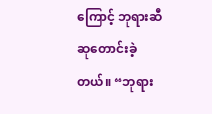ကြောင့် ဘုရားဆီ ဆုတောင်းခဲ့တယ်။ “ဘုရား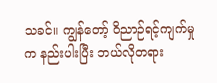သခင်။ ကျွန်‌တော့် ဝိညာဉ်ရင့်ကျက်မှုက နည်းပါးပြီး ဘယ်လိုတရား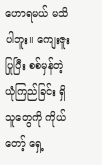ဟောရမယ် မသိပါဘူး။ ကျေးဇူးပြုပြီး စစ်မှန်တဲ့ ယုံကြည်ခြင်း ရှိသူတွေကို ကိုယ်တော့် ရှေ့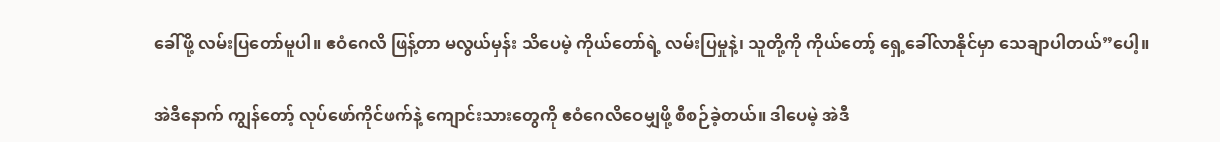ခေါ်ဖို့ လမ်းပြတော်မူပါ။ ဧဝံဂေလိ ဖြန့်တာ မလွယ်မှန်း သိပေမဲ့ ကိုယ်တော်ရဲ့ လမ်းပြမှုနဲ့၊ သူတို့ကို ကိုယ်တော့် ရှေ့ခေါ်လာနိုင်မှာ သေချာပါတယ်”ပေါ့။

အဲဒီနောက် ကျွန်တော့် လုပ်ဖော်ကိုင်ဖက်နဲ့ ကျောင်းသားတွေကို ဧဝံဂေလိဝေမျှဖို့ စီစဉ်ခဲ့တယ်။ ဒါပေမဲ့ အဲဒီ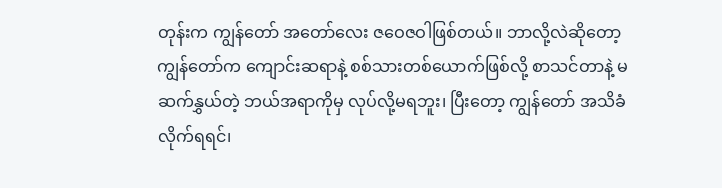တုန်းက ကျွန်တော် အတော်လေး ဇဝေဇဝါဖြစ်တယ်။ ဘာလို့လဲဆိုတော့ ကျွန်တော်က ကျောင်းဆရာနဲ့ စစ်သားတစ်ယောက်ဖြစ်လို့ စာသင်တာနဲ့ မဆက်နွှယ်တဲ့ ဘယ်အရာကိုမှ လုပ်လို့မရဘူး၊ ပြီးတော့ ကျွန်တော် အသိခံလိုက်ရရင်၊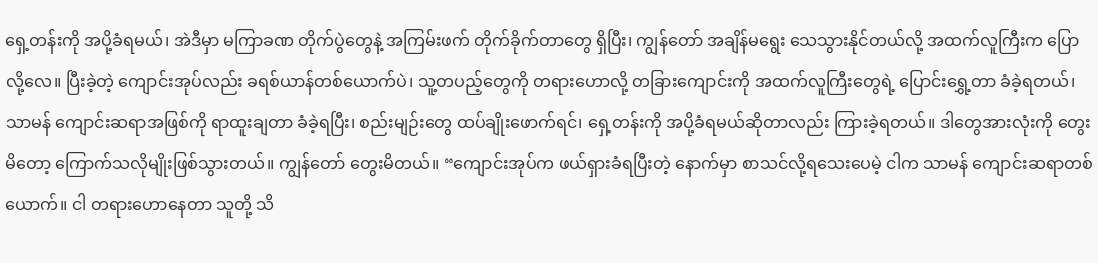ရှေ့တန်းကို အပို့ခံရမယ်၊ အဲဒီမှာ မကြာခဏ တိုက်ပွဲတွေနဲ့ အကြမ်းဖက် တိုက်ခိုက်တာတွေ ရှိပြီး၊ ကျွန်တော် အချိန်မရွေး သေသွားနိုင်တယ်လို့ အထက်လူကြီးက ပြောလို့လေ။ ပြီးခဲ့တဲ့ ကျောင်းအုပ်လည်း ခရစ်ယာန်တစ်ယောက်ပဲ၊ သူ့တပည့်တွေကို တရားဟောလို့ တခြားကျောင်းကို အထက်လူကြီးတွေရဲ့ ပြောင်းရွှေ့တာ ခံခဲ့ရတယ်၊ သာမန် ကျောင်းဆရာအဖြစ်ကို ရာထူးချတာ ခံခဲ့ရပြီး၊ စည်းမျဉ်းတွေ ထပ်ချိုးဖောက်ရင်၊ ရှေ့တန်းကို အပို့ခံရမယ်ဆိုတာလည်း ကြားခဲ့ရတယ်။ ဒါတွေအားလုံးကို တွေးမိတော့ ကြောက်သလိုမျိုးဖြစ်သွားတယ်။ ကျွန်တော် တွေးမိတယ်။ “ကျောင်းအုပ်က ဖယ်ရှားခံရပြီးတဲ့ နောက်မှာ စာသင်လို့ရသေးပေမဲ့ ငါက သာမန် ကျောင်းဆရာတစ်ယောက်။ ငါ တရားဟောနေတာ သူတို့ သိ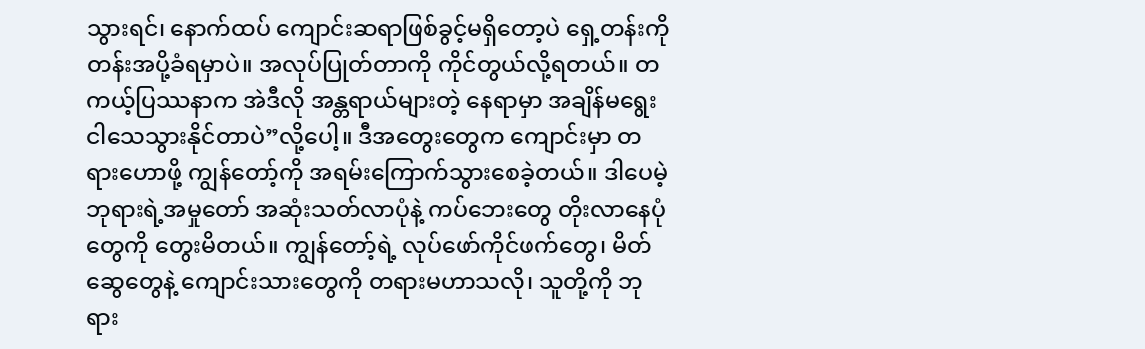သွားရင်၊ နောက်ထပ် ကျောင်းဆရာဖြစ်ခွင့်မရှိတော့ပဲ ရှေ့တန်းကို တန်းအပို့ခံရမှာပဲ။ အလုပ်ပြုတ်တာကို ကိုင်တွယ်လို့ရတယ်။ တကယ့်ပြဿနာက အဲဒီလို အန္တရာယ်များတဲ့ နေရာမှာ အချိန်မရွေး ငါသေသွားနိုင်တာပဲ”လို့ပေါ့။ ဒီအတွေးတွေက ကျောင်းမှာ တရားဟောဖို့ ကျွန်တော့်ကို အရမ်းကြောက်သွားစေခဲ့တယ်။ ဒါပေမဲ့ ဘုရားရဲ့အမှုတော် အဆုံးသတ်လာပုံနဲ့ ကပ်ဘေးတွေ တိုးလာနေပုံတွေကို တွေးမိတယ်။ ကျွန်တော့်ရဲ့ လုပ်ဖော်ကိုင်ဖက်တွေ၊ မိတ်ဆွေတွေနဲ့ ကျောင်းသားတွေကို တရားမဟာသလို၊ သူတို့ကို ဘုရား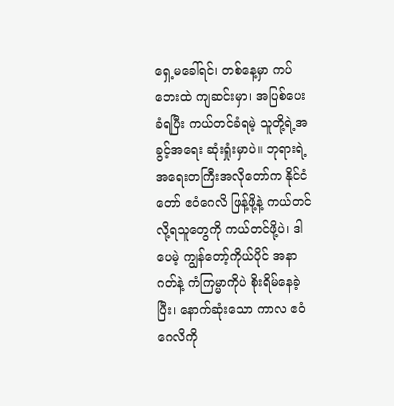ရှေ့မခေါ်ရင်၊ တစ်နေ့မှာ ကပ်ဘေးထဲ ကျဆင်းမှာ၊ အပြစ်ပေးခံရပြီး ကယ်တင်ခံရမဲ့ သူတို့ရဲ့အခွင့်အရေး ဆုံးရှုံးမှာပဲ။ ဘုရားရဲ့ အရေးတကြီးအလိုတော်က နိုင်ငံတော် ဧဝံဂေလိ ဖြန့်ဖို့နဲ့ ကယ်တင်လို့ရသူတွေကို ကယ်တင်ဖို့ပဲ၊ ဒါပေမဲ့ ကျွန်တော့်ကိုယ်ပိုင် အနာဂတ်နဲ့ ကံကြမ္မာကိုပဲ စိုးရိမ်နေခဲ့ပြီး၊ နောက်ဆုံးသော ကာလ ဧဝံဂေလိကို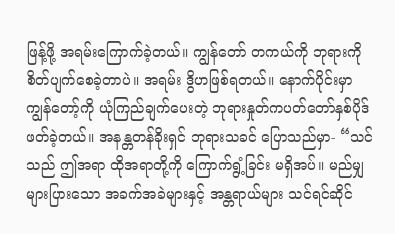ဖြန့်ဖို့ အရမ်းကြောက်ခဲ့တယ်။ ကျွန်တော် တကယ်ကို ဘုရားကို စိတ်ပျက်စေခဲ့တာပဲ။ အရမ်း ဒွိဟဖြစ်ရတယ်။ နောက်ပိုင်းမှာ ကျွန်တော့်ကို ယုံကြည်ချက်ပေးတဲ့ ဘုရားနှုတ်ကပတ်တော်နှစ်ပိုဒ် ဖတ်ခဲ့တယ်။ အနန္တတန်ခိုးရှင် ဘုရားသခင် ပြောသည်မှာ- “သင်သည် ဤအရာ ထိုအရာတို့ကို ကြောက်ရွံ့ခြင်း မရှိအပ်။ မည်မျှများပြားသော အခက်အခဲများနှင့် အန္တရာယ်များ သင်ရင်ဆိုင်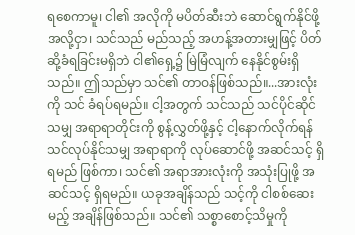ရစေကာမူ၊ ငါ၏ အလိုကို မပိတ်ဆီးဘဲ ဆောင်ရွက်နိုင်ဖို့အလို့ငှာ၊ သင်သည် မည်သည့် အဟန့်အတားမျှဖြင့် ပိတ်ဆို့ခံရခြင်းမရှိဘဲ ငါ၏ရှေ့၌ မြဲမြံလျက် နေနိုင်စွမ်းရှိသည်။ ဤသည်မှာ သင်၏ တာဝန်ဖြစ်သည်။...အားလုံးကို သင် ခံရပ်ရမည်။ ငါ့အတွက် သင်သည် သင်ပိုင်ဆိုင်သမျှ အရာရာတိုင်းကို စွန့်လွှတ်ဖို့နှင့် ငါ့နောက်လိုက်ရန် သင်လုပ်နိုင်သမျှ အရာရာကို လုပ်ဆောင်ဖို့ အဆင်သင့် ရှိရမည် ဖြစ်ကာ၊ သင်၏ အရာအားလုံးကို အသုံးပြုဖို့ အဆင်သင့် ရှိရမည်။ ယခုအချိန်သည် သင့်ကို ငါစစ်ဆေးမည့် အချိန်ဖြစ်သည်။ သင်၏ သစ္စာစောင့်သိမှုကို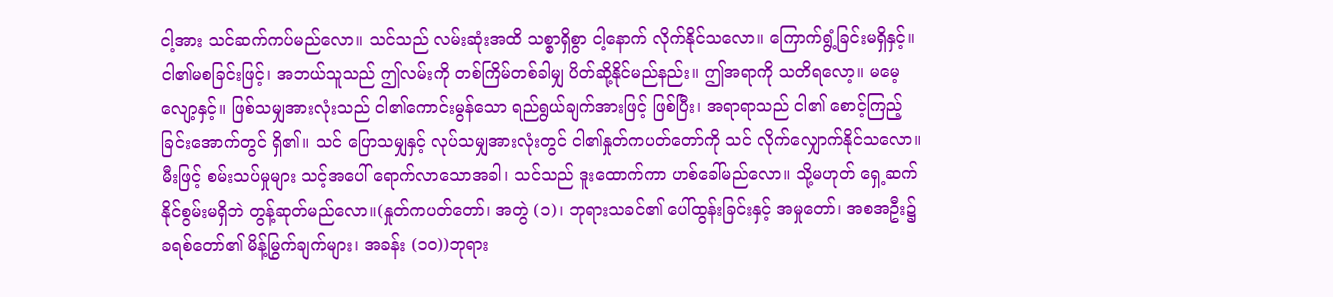ငါ့အား သင်ဆက်ကပ်မည်လော။ သင်သည် လမ်းဆုံးအထိ သစ္စာရှိစွာ ငါ့နောက် လိုက်နိုင်သလော။ ကြောက်ရွံ့ခြင်းမရှိနှင့်။ ငါ၏မစခြင်းဖြင့်၊ အဘယ်သူသည် ဤလမ်းကို တစ်ကြိမ်တစ်ခါမျှ ပိတ်ဆို့နိုင်မည်နည်း။ ဤအရာကို သတိရလော့။ မမေ့လျော့နှင့်။ ဖြစ်သမျှအားလုံးသည် ငါ၏ကောင်းမွန်သော ရည်ရွယ်ချက်အားဖြင့် ဖြစ်ပြီး၊ အရာရာသည် ငါ၏ စောင့်ကြည့်ခြင်းအောက်တွင် ရှိ၏။ သင် ပြောသမျှနှင့် လုပ်သမျှအားလုံးတွင် ငါ၏နှုတ်ကပတ်တော်ကို သင် လိုက်လျှောက်နိုင်သလော။ မီးဖြင့် စမ်းသပ်မှုများ သင့်အပေါ် ရောက်လာသောအခါ၊ သင်သည် ဒူးထောက်ကာ ဟစ်ခေါ်မည်လော။ သို့မဟုတ် ရှေ့ဆက်နိုင်စွမ်းမရှိဘဲ တွန့်ဆုတ်မည်လော။(နှုတ်ကပတ်တော်၊ အတွဲ (၁)၊ ဘုရားသခင်၏ ပေါ်ထွန်းခြင်းနှင့် အမှုတော်၊ အစအဦး၌ ခရစ်တော်၏ မိန့်မြွက်ချက်များ၊ အခန်း (၁၀))ဘုရား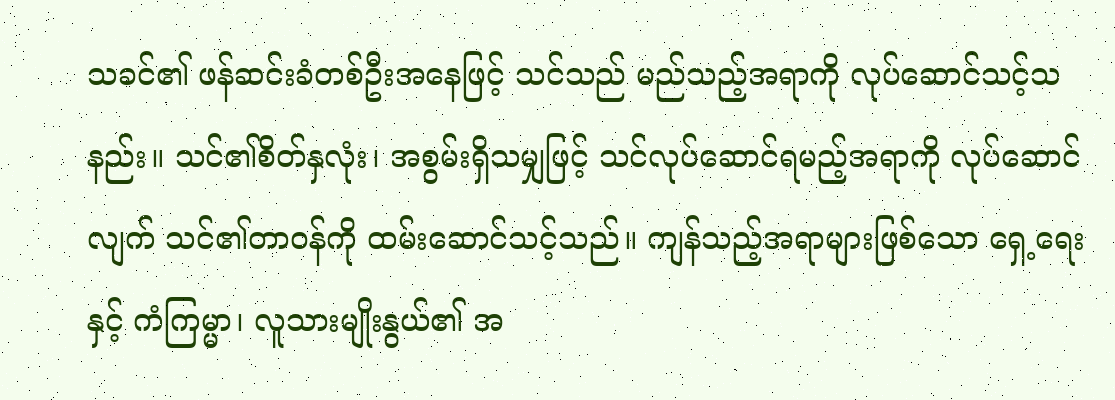သခင်၏ ဖန်ဆင်းခံတစ်ဦးအနေဖြင့် သင်သည် မည်သည့်အရာကို လုပ်ဆောင်သင့်သနည်း။ သင်၏စိတ်နှလုံး၊ အစွမ်းရှိသမျှဖြင့် သင်လုပ်ဆောင်ရမည့်အရာကို လုပ်ဆောင်လျက် သင်၏တာဝန်ကို ထမ်းဆောင်သင့်သည်။ ကျန်သည့်အရာများဖြစ်သော ရှေ့ရေးနှင့် ကံကြမ္မာ၊ လူသားမျိုးနွယ်၏ အ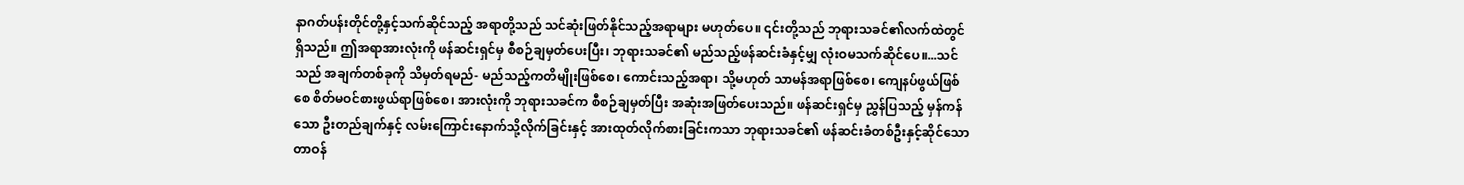နာဂတ်ပန်းတိုင်တို့နှင့်သက်ဆိုင်သည့် အရာတို့သည် သင်ဆုံးဖြတ်နိုင်သည့်အရာများ မဟုတ်ပေ။ ၎င်းတို့သည် ဘုရားသခင်၏လက်ထဲတွင်ရှိသည်။ ဤအရာအားလုံးကို ဖန်ဆင်းရှင်မှ စီစဉ်ချမှတ်ပေးပြီး၊ ဘုရားသခင်၏ မည်သည့်ဖန်ဆင်းခံနှင့်မျှ လုံးဝမသက်ဆိုင်ပေ။...သင်သည် အချက်တစ်ခုကို သိမှတ်ရမည်- မည်သည့်ကတိမျိုးဖြစ်စေ၊ ကောင်းသည့်အရာ၊ သို့မဟုတ် သာမန်အရာဖြစ်စေ၊ ကျေနပ်ဖွယ်ဖြစ်စေ စိတ်မဝင်စားဖွယ်ရာဖြစ်စေ၊ အားလုံးကို ဘုရားသခင်က စီစဉ်ချမှတ်ပြီး အဆုံးအဖြတ်ပေးသည်။ ဖန်ဆင်းရှင်မှ ညွှန်ပြသည့် မှန်ကန်သော ဦးတည်ချက်နှင့် လမ်းကြောင်းနောက်သို့လိုက်ခြင်းနှင့် အားထုတ်လိုက်စားခြင်းကသာ ဘုရားသခင်၏ ဖန်ဆင်းခံတစ်ဦးနှင့်ဆိုင်သော တာဝန်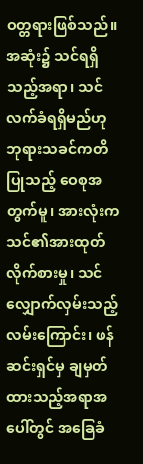ဝတ္တရားဖြစ်သည်။ အဆုံး၌ သင်ရရှိသည့်အရာ၊ သင်လက်ခံရရှိမည်ဟု ဘုရားသခင်ကတိပြုသည့် ဝေစုအတွက်မူ၊ အားလုံးက သင်၏အားထုတ်လိုက်စားမှု၊ သင် လျှောက်လှမ်းသည့် လမ်းကြောင်း၊ ဖန်ဆင်းရှင်မှ ချမှတ်ထားသည့်အရာအပေါ်တွင် အခြေခံ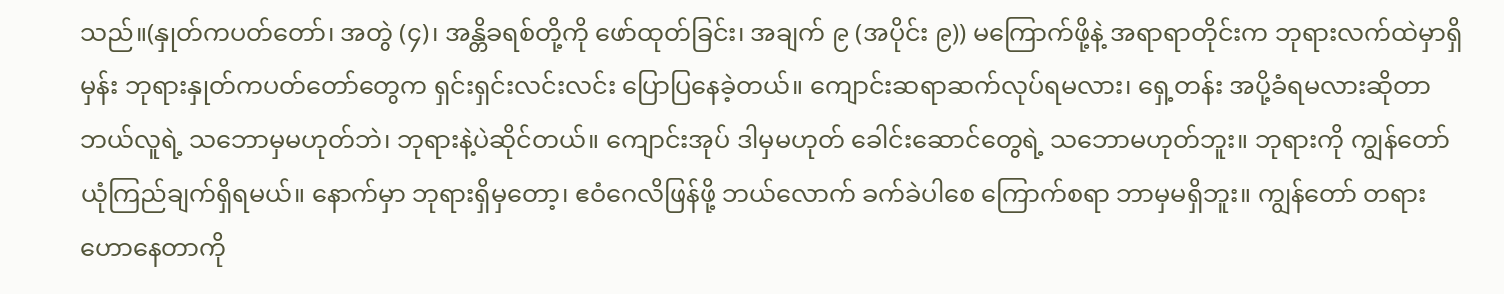သည်။(နှုတ်ကပတ်တော်၊ အတွဲ (၄)၊ အန္တိခရစ်တို့ကို ဖော်ထုတ်ခြင်း၊ အချက် ၉ (အပိုင်း ၉)) မကြောက်ဖို့နဲ့ အရာရာတိုင်းက ဘုရားလက်ထဲမှာရှိမှန်း ဘုရားနှုတ်ကပတ်တော်တွေက ရှင်းရှင်းလင်းလင်း ပြောပြနေခဲ့တယ်။ ကျောင်းဆရာဆက်လုပ်ရမလား၊ ရှေ့တန်း အပို့ခံရမလားဆိုတာ ဘယ်လူရဲ့ သဘောမှမဟုတ်ဘဲ၊ ဘုရားနဲ့ပဲဆိုင်တယ်။ ကျောင်းအုပ် ဒါမှမဟုတ် ခေါင်းဆောင်တွေရဲ့ သဘောမဟုတ်ဘူး။ ဘုရားကို ကျွန်တော် ယုံကြည်ချက်ရှိရမယ်။ နောက်မှာ ဘုရားရှိမှတော့၊ ဧဝံဂေလိဖြန်ဖို့ ဘယ်လောက် ခက်ခဲပါစေ ကြောက်စရာ ဘာမှမရှိဘူး။ ကျွန်တော် တရားဟောနေတာကို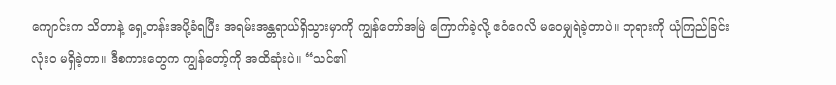ကျောင်းက သိတာနဲ့ ရှေ့တန်းအပို့ခံရပြီး အရမ်းအန္တရာယ်ရှိသွားမှာကို ကျွန်တော်အမြဲ ကြောက်ခဲ့လို့ ဧဝံဂေလိ မဝေမျှရဲခဲ့တာပဲ။ ဘုရားကို ယုံကြည်ခြင်း လုံးဝ မရှိခဲ့တာ။ ဒီစကားတွေက ကျွန်တော့်ကို အထိဆုံးပဲ။ “သင်၏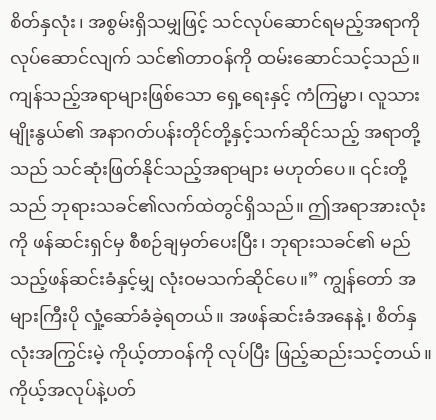စိတ်နှလုံး၊ အစွမ်းရှိသမျှဖြင့် သင်လုပ်ဆောင်ရမည့်အရာကို လုပ်ဆောင်လျက် သင်၏တာဝန်ကို ထမ်းဆောင်သင့်သည်။ ကျန်သည့်အရာများဖြစ်သော ရှေ့ရေးနှင့် ကံကြမ္မာ၊ လူသားမျိုးနွယ်၏ အနာဂတ်ပန်းတိုင်တို့နှင့်သက်ဆိုင်သည့် အရာတို့သည် သင်ဆုံးဖြတ်နိုင်သည့်အရာများ မဟုတ်ပေ။ ၎င်းတို့သည် ဘုရားသခင်၏လက်ထဲတွင်ရှိသည်။ ဤအရာအားလုံးကို ဖန်ဆင်းရှင်မှ စီစဉ်ချမှတ်ပေးပြီး၊ ဘုရားသခင်၏ မည်သည့်ဖန်ဆင်းခံနှင့်မျှ လုံးဝမသက်ဆိုင်ပေ။” ကျွန်တော် အများကြီးပို လှုံ့ဆော်ခံခဲ့ရတယ်။ အဖန်ဆင်းခံအနေနဲ့၊ စိတ်နှလုံးအကြွင်းမဲ့ ကိုယ့်တာဝန်ကို လုပ်ပြီး ဖြည့်ဆည်းသင့်တယ်။ ကိုယ့်အလုပ်နဲ့ပတ်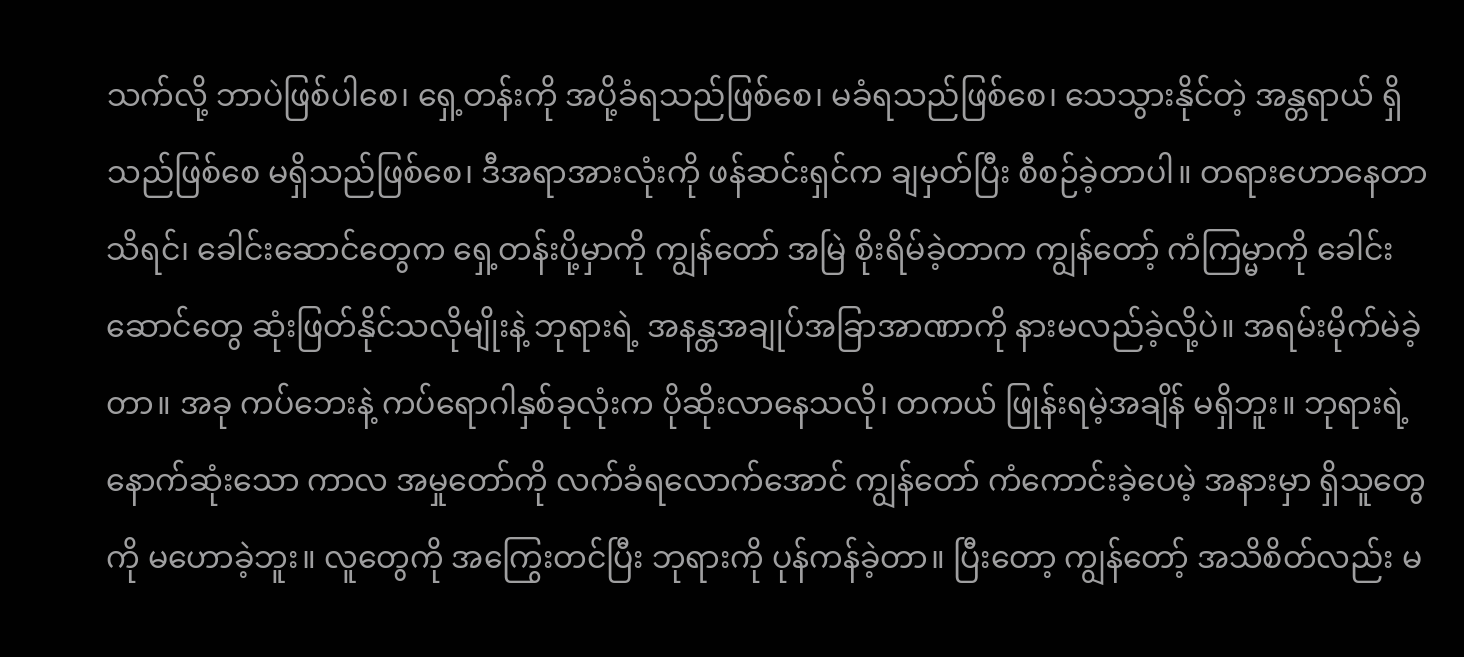သက်လို့ ဘာပဲဖြစ်ပါစေ၊ ရှေ့တန်းကို အပို့ခံရသည်ဖြစ်စေ၊ မခံရသည်ဖြစ်စေ၊ သေသွားနိုင်တဲ့ အန္တရာယ် ရှိသည်ဖြစ်စေ မရှိသည်ဖြစ်စေ၊ ဒီအရာအားလုံးကို ဖန်ဆင်းရှင်က ချမှတ်ပြီး စီစဉ်ခဲ့တာပါ။ တရားဟောနေတာ သိရင်၊ ခေါင်းဆောင်တွေက ရှေ့တန်းပို့မှာကို ကျွန်တော် အမြဲ စိုးရိမ်ခဲ့တာက ကျွန်တော့် ကံကြမ္မာကို ခေါင်းဆောင်တွေ ဆုံးဖြတ်နိုင်သလိုမျိုးနဲ့ ဘုရားရဲ့ အနန္တအချုပ်အခြာအာဏာကို နားမလည်ခဲ့လို့ပဲ။ အရမ်းမိုက်မဲခဲ့တာ။ အခု ကပ်ဘေးနဲ့ ကပ်ရောဂါနှစ်ခုလုံးက ပိုဆိုးလာနေသလို၊ တကယ် ဖြုန်းရမဲ့အချိန် မရှိဘူး။ ဘုရားရဲ့ နောက်ဆုံးသော ကာလ အမှုတော်ကို လက်ခံရလောက်အောင် ကျွန်တော် ကံကောင်းခဲ့ပေမဲ့ အနားမှာ ရှိသူတွေကို မဟောခဲ့ဘူး။ လူတွေကို အကြွေးတင်ပြီး ဘုရားကို ပုန်ကန်ခဲ့တာ။ ပြီးတော့ ကျွန်တော့် အသိစိတ်လည်း မ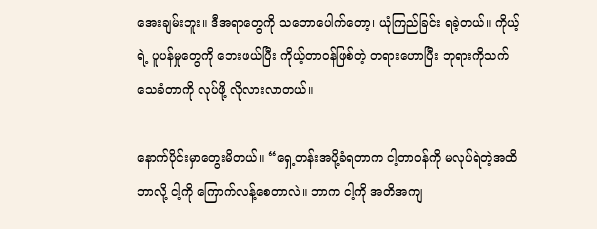အေးချမ်းဘူး။ ဒီအရာတွေကို သဘောပေါက်တော့၊ ယုံကြည်ခြင်း ရခဲ့တယ်။ ကိုယ့်ရဲ့ ပူပန်မှုတွေကို ဘေးဖယ်ပြီး ကိုယ့်တာဝန်ဖြစ်တဲ့ တရားဟောပြီး ဘုရားကိုသက်သေခံတာကို လုပ်ဖို့ လိုလားလာတယ်။

နောက်ပိုင်းမှာတွေးမိတယ်။ “ရှေ့တန်းအပို့ခံရတာက ငါ့တာဝန်ကို မလုပ်ရဲတဲ့အထိ ဘာလို့ ငါ့ကို ကြောက်လန့်စေတာလဲ။ ဘာက ငါ့ကို အတိအကျ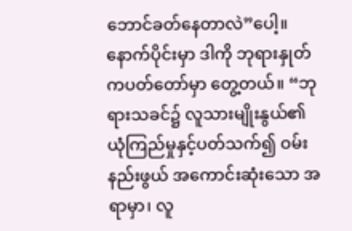ဘောင်ခတ်နေတာလဲ”ပေါ့။ နောက်ပိုင်းမှာ ဒါကို ဘုရားနှုတ်ကပတ်တော်မှာ တွေ့တယ်။ “ဘုရားသခင်၌ လူသားမျိုးနွယ်၏ ယုံကြည်မှုနှင့်ပတ်သက်၍ ဝမ်းနည်းဖွယ် အကောင်းဆုံးသော အရာမှာ၊ လူ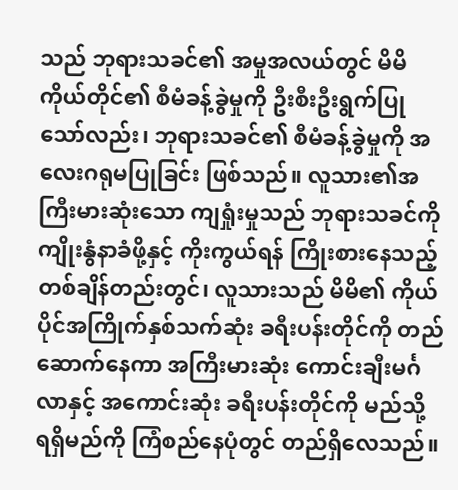သည် ဘုရားသခင်၏ အမှုအလယ်တွင် မိမိကိုယ်တိုင်၏ စီမံခန့်ခွဲမှုကို ဦးစီးဦးရွက်ပြုသော်လည်း၊ ဘုရားသခင်၏ စီမံခန့်ခွဲမှုကို အလေးဂရုမပြုခြင်း ဖြစ်သည်။ လူသား၏အကြီးမားဆုံးသော ကျရှုံးမှုသည် ဘုရားသခင်ကို ကျိုးနွံနာခံဖို့နှင့် ကိုးကွယ်ရန် ကြိုးစားနေသည့် တစ်ချိန်တည်းတွင်၊ လူသားသည် မိမိ၏ ကိုယ်ပိုင်အကြိုက်နှစ်သက်ဆုံး ခရီးပန်းတိုင်ကို တည်ဆောက်နေကာ အကြီးမားဆုံး ကောင်းချီးမင်္ဂလာနှင့် အကောင်းဆုံး ခရီးပန်းတိုင်ကို မည်သို့ ရရှိမည်ကို ကြံစည်နေပုံတွင် တည်ရှိလေသည်။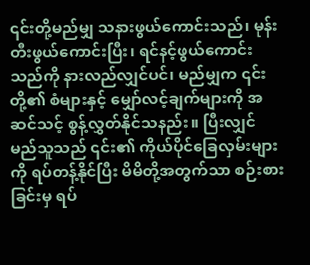၎င်းတို့မည်မျှ သနားဖွယ်ကောင်းသည်၊ မုန်းတီးဖွယ်ကောင်းပြီး၊ ရင်နင့်ဖွယ်ကောင်းသည်ကို နားလည်လျှင်ပင်၊ မည်မျှက ၎င်းတို့၏ စံများနှင့် မျှော်လင့်ချက်များကို အဆင်သင့် စွန့်လွှတ်နိုင်သနည်း။ ပြီးလျှင် မည်သူသည် ၎င်း၏ ကိုယ်ပိုင်ခြေလှမ်းများကို ရပ်တန့်နိုင်ပြီး မိမိတို့အတွက်သာ စဉ်းစားခြင်းမှ ရပ်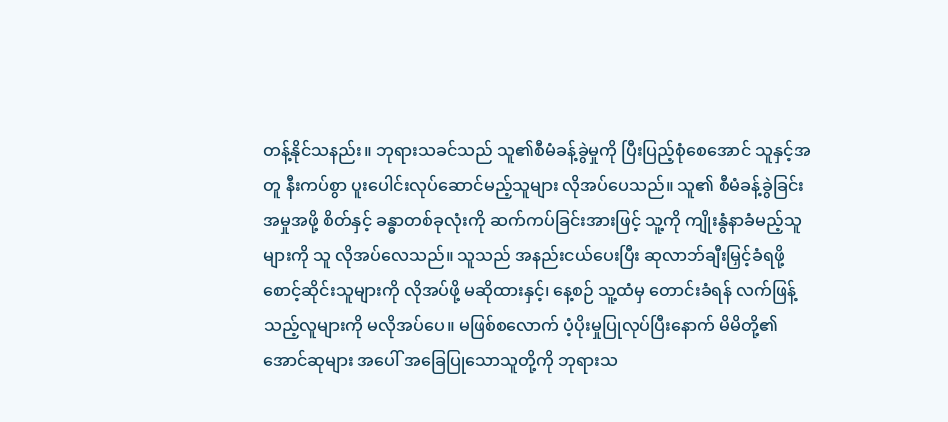တန့်နိုင်သနည်း။ ဘုရားသခင်သည် သူ၏စီမံခန့်ခွဲမှုကို ပြီးပြည့်စုံစေအောင် သူနှင့်အတူ နီးကပ်စွာ ပူးပေါင်းလုပ်ဆောင်မည့်သူများ လိုအပ်ပေသည်။ သူ၏ စီမံခန့်ခွဲခြင်း အမှုအဖို့ စိတ်နှင့် ခန္ဓာတစ်ခုလုံးကို ဆက်ကပ်ခြင်းအားဖြင့် သူ့ကို ကျိုးနွံနာခံမည့်သူများကို သူ လိုအပ်လေသည်။ သူသည် အနည်းငယ်ပေးပြီး ဆုလာဘ်ချီးမြှင့်ခံရဖို့ စောင့်ဆိုင်းသူများကို လိုအပ်ဖို့ မဆိုထားနှင့်၊ နေ့စဉ် သူ့ထံမှ တောင်းခံရန် လက်ဖြန့်သည့်လူများကို မလိုအပ်ပေ။ မဖြစ်စလောက် ပံ့ပိုးမှုပြုလုပ်ပြီးနောက် မိမိတို့၏ အောင်ဆုများ အပေါ် အခြေပြုသောသူတို့ကို ဘုရားသ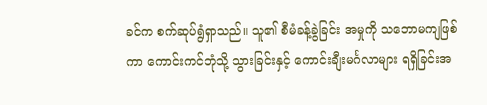ခင်က စက်ဆုပ်ရွံရှာသည်။ သူ၏ စီမံခန့်ခွဲခြင်း အမှုကို သဘောမကျဖြစ်ကာ ကောင်းကင်ဘုံသို့ သွားခြင်းနှင့် ကောင်းချီးမင်္ဂလာများ ရရှိခြင်းအ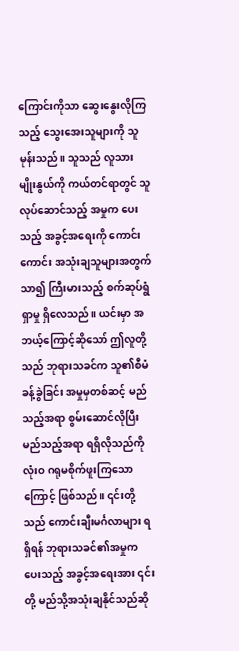ကြောင်းကိုသာ ဆွေးနွေးလိုကြသည့် သွေးအေးသူများကို သူ မုန်းသည်။ သူသည် လူသားမျိုးနွယ်ကို ကယ်တင်ရာတွင် သူ လုပ်ဆောင်သည့် အမှုက ပေးသည့် အခွင့်အရေးကို ကောင်းကောင်း အသုံးချသူများအတွက် သာ၍ ကြီးမားသည့် စက်ဆုပ်ရွံရှာမှု ရှိလေသည်။ ယင်းမှာ အဘယ့်ကြောင့်ဆိုသော် ဤလူတို့သည် ဘုရားသခင်က သူ၏စီမံခန့်ခွဲခြင်း အမှုမှတစ်ဆင့် မည်သည့်အရာ စွမ်းဆောင်လိုပြီး မည်သည့်အရာ ရရှိလိုသည်ကို လုံးဝ ဂရုမစိုက်ဖူးကြသောကြောင့် ဖြစ်သည်။ ၎င်းတို့သည် ကောင်းချီးမင်္ဂလာများ ရရှိရန် ဘုရားသခင်၏အမှုက ပေးသည့် အခွင့်အရေးအား ၎င်းတို့ မည်သို့အသုံးချနိုင်သည်ဆို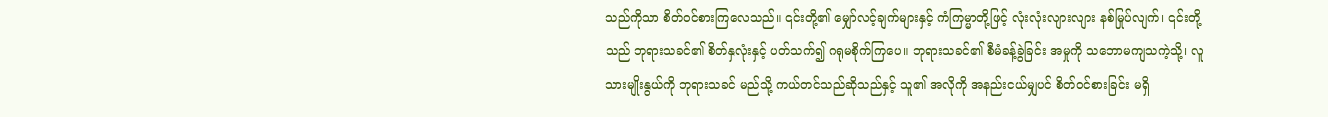သည်ကိုသာ စိတ်ဝင်စားကြလေသည်။ ၎င်းတို့၏ မျှော်လင့်ချက်များနှင့် ကံကြမ္မာတို့ဖြင့် လုံးလုံးလျားလျား နစ်မြုပ်လျက်၊ ၎င်းတို့သည် ဘုရားသခင်၏ စိတ်နှလုံးနှင့် ပတ်သက်၍ ဂရုမစိုက်ကြပေ။ ဘုရားသခင်၏ စီမံခန့်ခွဲခြင်း အမှုကို သဘောမကျသကဲ့သို့၊ လူသားမျိုးနွယ်ကို ဘုရားသခင် မည်သို့ ကယ်တင်သည်ဆိုသည်နှင့် သူ၏ အလိုကို အနည်းငယ်မျှပင် စိတ်ဝင်စားခြင်း မရှိ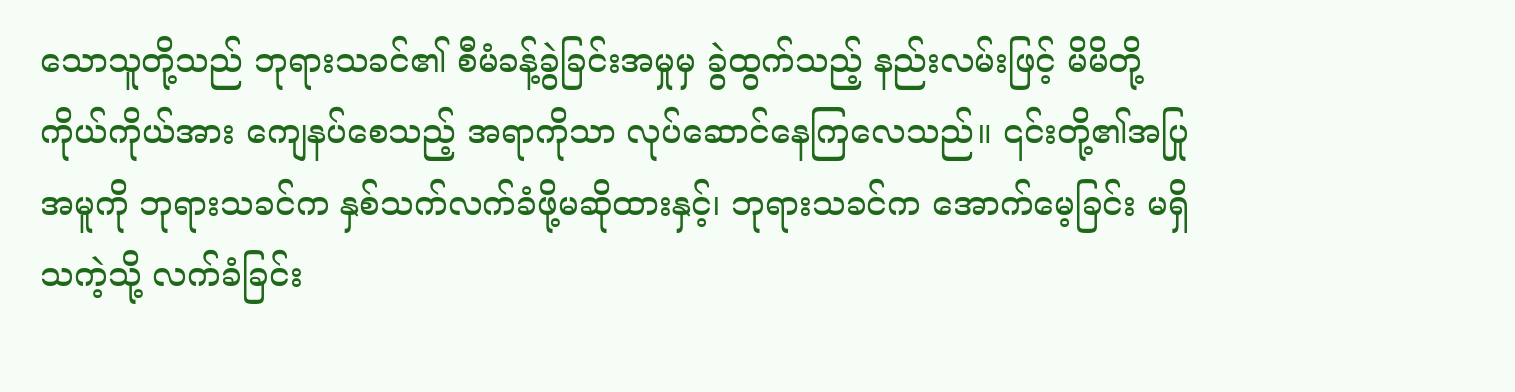သောသူတို့သည် ဘုရားသခင်၏ စီမံခန့်ခွဲခြင်းအမှုမှ ခွဲထွက်သည့် နည်းလမ်းဖြင့် မိမိတို့ကိုယ်ကိုယ်အား ကျေနပ်စေသည့် အရာကိုသာ လုပ်ဆောင်နေကြလေသည်။ ၎င်းတို့၏အပြုအမူကို ဘုရားသခင်က နှစ်သက်လက်ခံဖို့မဆိုထားနှင့်၊ ဘုရားသခင်က အောက်မေ့ခြင်း မရှိသကဲ့သို့ လက်ခံခြင်း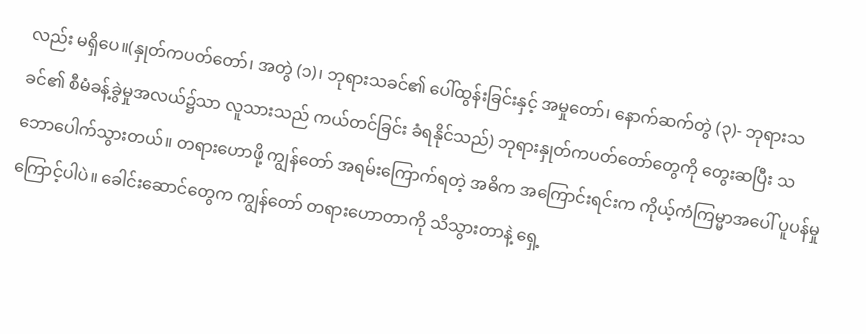လည်း မရှိပေ။(နှုတ်ကပတ်တော်၊ အတွဲ (၁)၊ ဘုရားသခင်၏ ပေါ်ထွန်းခြင်းနှင့် အမှုတော်၊ နောက်ဆက်တွဲ (၃)- ဘုရားသခင်၏ စီမံခန့်ခွဲမှုအလယ်၌သာ လူသားသည် ကယ်တင်ခြင်း ခံရနိုင်သည်) ဘုရားနှုတ်ကပတ်တော်တွေကို တွေးဆပြီး သဘောပေါက်သွားတယ်။ တရားဟောဖို့ ကျွန်တော် အရမ်းကြောက်ရတဲ့ အဓိက အကြောင်းရင်းက ကိုယ့်ကံကြမ္မာအပေါ် ပူပန်မှုကြောင့်ပါပဲ။ ခေါင်းဆောင်တွေက ကျွန်တော် တရားဟောတာကို သိသွားတာနဲ့ ရှေ့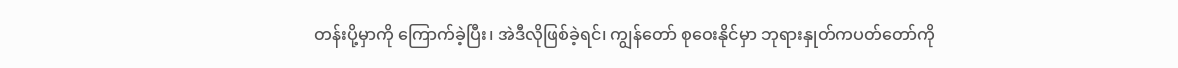တန်းပို့မှာကို ကြောက်ခဲ့ပြီး၊ အဲဒီလိုဖြစ်ခဲ့ရင်၊ ကျွန်တော် စုဝေးနိုင်မှာ ဘုရားနှုတ်ကပတ်တော်ကို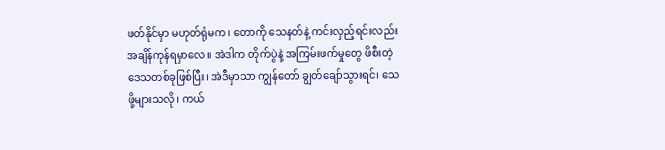ဖတ်နိုင်မှာ မဟုတ်ရုံမက၊ တောကို သေနတ်နဲ့ ကင်းလှည့်ရင်းလည်း အချိန်ကုန်ရမှာလေ။ အဲဒါက တိုက်ပွဲနဲ့ အကြမ်းဖက်မှုတွေ ဖိစီးတဲ့ ဒေသတစ်ခုဖြစ်ပြီး၊ အဲဒီမှာသာ ကျွန်တော် ချွတ်ချော်သွားရင်၊ သေဖို့များသလို၊ ကယ်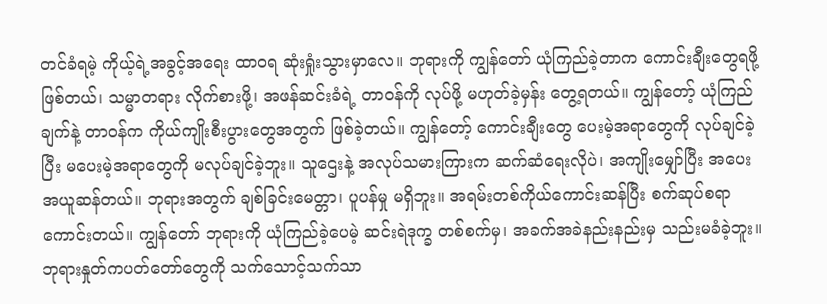တင်ခံရမဲ့ ကိုယ့်ရဲ့အခွင့်အရေး ထာဝရ ဆုံးရှုံးသွားမှာလေ။ ဘုရားကို ကျွန်တော် ယုံကြည်ခဲ့တာက ကောင်းချီးတွေရဖို့ဖြစ်တယ်၊ သမ္မာတရား လိုက်စားဖို့၊ အဖန်ဆင်းခံရဲ့ တာဝန်ကို လုပ်ဖို့ မဟုတ်ခဲ့မှန်း တွေ့ရတယ်။ ကျွန်တော့် ယုံကြည်ချက်နဲ့ တာဝန်က ကိုယ်ကျိုးစီးပွားတွေအတွက် ဖြစ်ခဲ့တယ်။ ကျွန်တော့် ကောင်းချီးတွေ ပေးမဲ့အရာတွေကို လုပ်ချင်ခဲ့ပြီး မပေးမဲ့အရာတွေကို မလုပ်ချင်ခဲ့ဘူး။ သူဌေးနဲ့ အလုပ်သမားကြားက ဆက်ဆံရေးလိုပဲ၊ အကျိုးမျှော်ပြီး အပေးအယူဆန်တယ်။ ဘုရားအတွက် ချစ်ခြင်းမေတ္တာ၊ ပူပန်မှု မရှိဘူး။ အရမ်းတစ်ကိုယ်ကောင်းဆန်ပြီး စက်ဆုပ်စရာကောင်းတယ်။ ကျွန်တော် ဘုရားကို ယုံကြည်ခဲ့ပေမဲ့ ဆင်းရဲဒုက္ခ တစ်စက်မှ၊ အခက်အခဲနည်းနည်းမှ သည်းမခံခဲ့ဘူး။ ဘုရားနှုတ်ကပတ်တော်တွေကို သက်သောင့်သက်သာ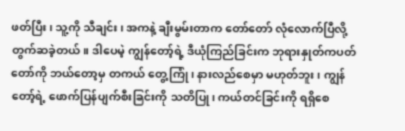ဖတ်ပြီး၊ သူ့ကို သီချင်း၊ အကနဲ့ ချီးမွမ်းတာက တော်တော် လုံလောက်ပြီလို့ တွက်ဆခဲ့တယ်။ ဒါပေမဲ့ ကျွန်တော့်ရဲ့ ဒီယုံကြည်ခြင်းက ဘုရားနှုတ်ကပတ်တော်ကို ဘယ်တော့မှ တကယ် တွေ့ကြုံ၊ နားလည်စေမှာ မဟုတ်ဘူး၊ ကျွန်တော့်ရဲ့ ဖောက်ပြန်ပျက်စီးခြင်းကို သတိပြု၊ ကယ်တင်ခြင်းကို ရရှိစေ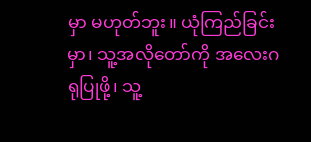မှာ မဟုတ်ဘူး။ ယုံကြည်ခြင်းမှာ၊ သူ့အလိုတော်ကို အလေးဂရုပြုဖို့၊ သူ့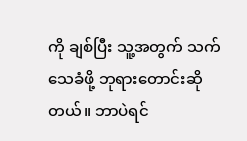ကို ချစ်ပြီး သူ့အတွက် သက်သေခံဖို့ ဘုရားတောင်းဆိုတယ်။ ဘာပဲရင်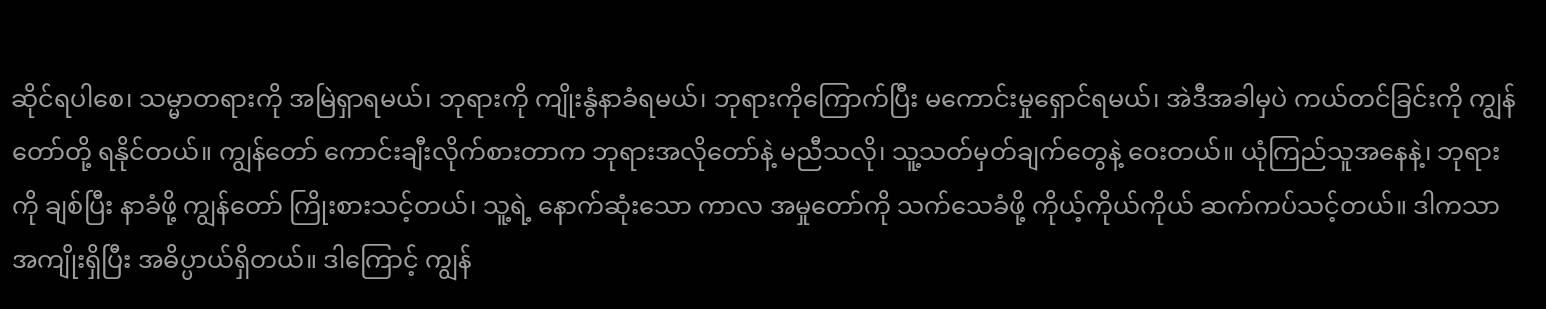ဆိုင်ရပါစေ၊ သမ္မာတရားကို အမြဲရှာရမယ်၊ ဘုရားကို ကျိုးနွံနာခံရမယ်၊ ဘုရားကိုကြောက်ပြီး မကောင်းမှုရှောင်ရမယ်၊ အဲဒီအခါမှပဲ ကယ်တင်ခြင်းကို ကျွန်တော်တို့ ရနိုင်တယ်။ ကျွန်တော် ကောင်းချီးလိုက်စားတာက ဘုရားအလိုတော်နဲ့ မညီသလို၊ သူ့သတ်မှတ်ချက်တွေနဲ့ ဝေးတယ်။ ယုံကြည်သူအနေနဲ့၊ ဘုရားကို ချစ်ပြီး နာခံဖို့ ကျွန်တော် ကြိုးစားသင့်တယ်၊ သူ့ရဲ့ နောက်ဆုံးသော ကာလ အမှုတော်ကို သက်သေခံဖို့ ကိုယ့်ကိုယ်ကိုယ် ဆက်ကပ်သင့်တယ်။ ဒါကသာ အကျိုးရှိပြီး အဓိပ္ပာယ်ရှိတယ်။ ဒါကြောင့် ကျွန်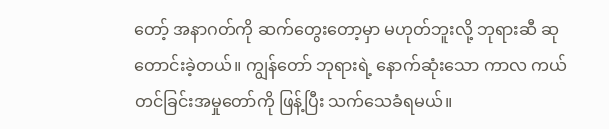တော့် အနာဂတ်ကို ဆက်တွေးတော့မှာ မဟုတ်ဘူးလို့ ဘုရားဆီ ဆုတောင်းခဲ့တယ်။ ကျွန်တော် ဘုရားရဲ့ နောက်ဆုံးသော ကာလ ကယ်တင်ခြင်းအမှုတော်ကို ဖြန့်ပြီး သက်သေခံရမယ်။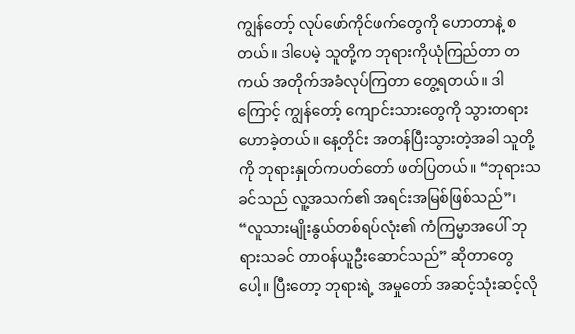ကျွန်တော့် လုပ်ဖော်ကိုင်ဖက်တွေကို ဟောတာနဲ့ စတယ်။ ဒါပေမဲ့ သူတို့က ဘုရားကိုယုံကြည်တာ တကယ် အတိုက်အခံလုပ်ကြတာ တွေ့ရတယ်။ ဒါကြောင့် ကျွန်တော့် ကျောင်းသားတွေကို သွားတရားဟောခဲ့တယ်။ နေ့တိုင်း အတန်ပြီးသွားတဲ့အခါ သူတို့ကို ဘုရားနှုတ်ကပတ်တော် ဖတ်ပြတယ်။ “ဘုရားသခင်သည် လူ့အသက်၏ အရင်းအမြစ်ဖြစ်သည်”၊ “လူသားမျိုးနွယ်တစ်ရပ်လုံး၏ ကံကြမ္မာအပေါ် ဘုရားသခင် တာဝန်ယူဦးဆောင်သည်” ဆိုတာတွေပေါ့။ ပြီးတော့ ဘုရားရဲ့ အမှုတော် အဆင့်သုံးဆင့်လို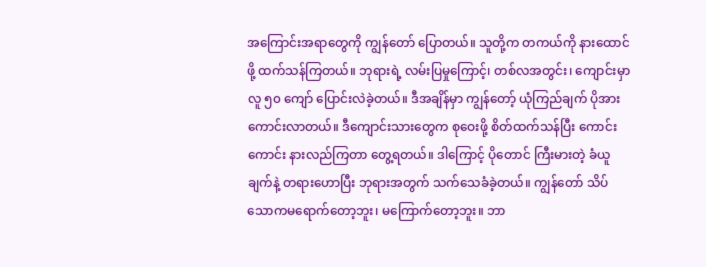အကြောင်းအရာတွေကို ကျွန်တော် ပြောတယ်။ သူတို့က တကယ်ကို နားထောင်ဖို့ ထက်သန်ကြတယ်။ ဘုရားရဲ့ လမ်းပြမှုကြောင့်၊ တစ်လအတွင်း၊ ကျောင်းမှာ လူ ၅၀ ကျော် ပြောင်းလဲခဲ့တယ်။ ဒီအချိန်မှာ ကျွန်တော့် ယုံကြည်ချက် ပိုအားကောင်းလာတယ်။ ဒီကျောင်းသားတွေက စုဝေးဖို့ စိတ်ထက်သန်ပြီး ကောင်းကောင်း နားလည်ကြတာ တွေ့ရတယ်။ ဒါကြောင့် ပိုတောင် ကြီးမားတဲ့ ခံယူချက်နဲ့ တရားဟောပြီး ဘုရားအတွက် သက်သေခံခဲ့တယ်။ ကျွန်တော် သိပ်သောကမရောက်တော့ဘူး၊ မကြောက်တော့ဘူး။ ဘာ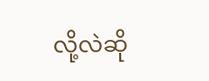လို့လဲဆို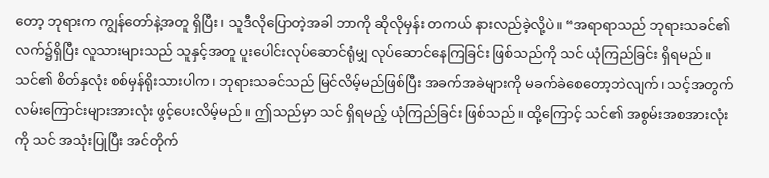တော့ ဘုရားက ကျွန်တော်နဲ့အတူ ရှိပြီး၊ သူဒီလိုပြောတဲ့အခါ ဘာကို ဆိုလိုမှန်း တကယ် နားလည်ခဲ့လို့ပဲ။ “အရာရာသည် ဘုရားသခင်၏ လက်၌ရှိပြီး လူသားများသည် သူနှင့်အတူ ပူးပေါင်းလုပ်ဆောင်ရုံမျှ လုပ်ဆောင်နေကြခြင်း ဖြစ်သည်ကို သင် ယုံကြည်ခြင်း ရှိရမည်။ သင်၏ စိတ်နှလုံး စစ်မှန်ရိုးသားပါက၊ ဘုရားသခင်သည် မြင်လိမ့်မည်ဖြစ်ပြီး အခက်အခဲများကို မခက်ခဲစေတော့ဘဲလျက်၊ သင့်အတွက် လမ်းကြောင်းများအားလုံး ဖွင့်ပေးလိမ့်မည်။ ဤသည်မှာ သင် ရှိရမည့် ယုံကြည်ခြင်း ဖြစ်သည်။ ထို့ကြောင့် သင်၏ အစွမ်းအစအားလုံးကို သင် အသုံးပြုပြီး အင်တိုက်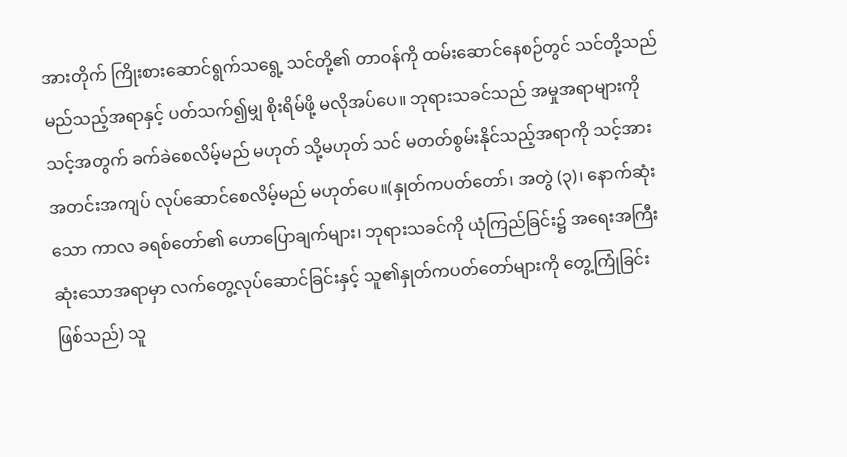အားတိုက် ကြိုးစားဆောင်ရွက်သရွေ့ သင်တို့၏ တာဝန်ကို ထမ်းဆောင်နေစဉ်တွင် သင်တို့သည် မည်သည့်အရာနှင့် ပတ်သက်၍မျှ စိုးရိမ်ဖို့ မလိုအပ်ပေ။ ဘုရားသခင်သည် အမှုအရာများကို သင့်အတွက် ခက်ခဲစေလိမ့်မည် မဟုတ် သို့မဟုတ် သင် မတတ်စွမ်းနိုင်သည့်အရာကို သင့်အား အတင်းအကျပ် လုပ်ဆောင်စေလိမ့်မည် မဟုတ်ပေ။(နှုတ်ကပတ်တော်၊ အတွဲ (၃)၊ နောက်ဆုံးသော ကာလ ခရစ်တော်၏ ဟောပြောချက်များ၊ ဘုရားသခင်ကို ယုံကြည်ခြင်း၌ အရေးအကြီးဆုံးသောအရာမှာ လက်တွေ့လုပ်ဆောင်ခြင်းနှင့် သူ၏နှုတ်ကပတ်တော်များကို တွေ့ကြုံခြင်းဖြစ်သည်) သူ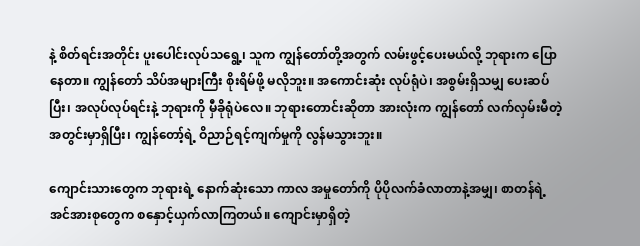နဲ့ စိတ်ရင်းအတိုင်း ပူးပေါင်းလုပ်သရွေ့၊ သူက ကျွန်တော်တို့အတွက် လမ်းဖွင့်ပေးမယ်လို့ ဘုရားက ပြောနေတာ။ ကျွန်တော် သိပ်အများကြီး စိုးရိမ်ဖို့ မလိုဘူး။ အကောင်းဆုံး လုပ်ရုံပဲ၊ အစွမ်းရှိသမျှ ပေးဆပ်ပြီး၊ အလုပ်လုပ်ရင်းနဲ့ ဘုရားကို မှီခိုရုံပဲလေ။ ဘုရားတောင်းဆိုတာ အားလုံးက ကျွန်တော် လက်လှမ်းမီတဲ့ အတွင်းမှာရှိပြီး၊ ကျွန်တော့်ရဲ့ ဝိညာဉ်ရင့်ကျက်မှုကို လွန်မသွားဘူး။

ကျောင်းသားတွေက ဘုရားရဲ့ နောက်ဆုံးသော ကာလ အမှုတော်ကို ပိုပိုလက်ခံလာတာနဲ့အမျှ၊ စာတန်ရဲ့ အင်အားစုတွေက စနှောင့်ယှက်လာကြတယ်။ ကျောင်းမှာရှိတဲ့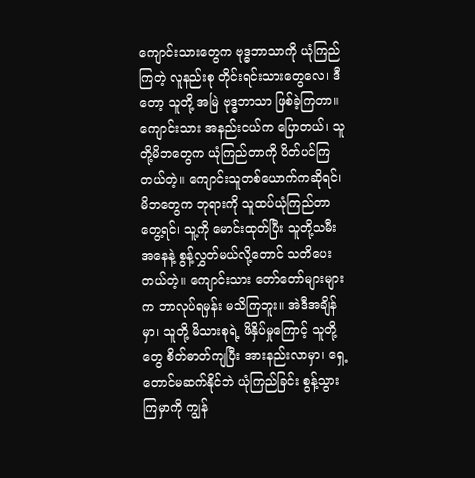ကျောင်းသားတွေက ဗုဒ္ဓဘာသာကို ယုံကြည်ကြတဲ့ လူနည်းစု တိုင်းရင်းသားတွေလေ၊ ဒီတော့ သူတို့ အမြဲ ဗုဒ္ဓဘာသာ ဖြစ်ခဲ့ကြတာ။ ကျောင်းသား အနည်းငယ်က ပြောတယ်၊ သူတို့မိဘတွေက ယုံကြည်တာကို ပိတ်ပင်ကြတယ်တဲ့။ ကျောင်းသူတစ်ယောက်ကဆိုရင်၊ မိဘတွေက ဘုရားကို သူထပ်ယုံကြည်တာ တွေ့ရင်၊ သူ့ကို မောင်းထုတ်ပြီး သူတို့သမီးအနေနဲ့ စွန့်လွှတ်မယ်လို့တောင် သတိပေးတယ်တဲ့။ ကျောင်းသား တော်တော်များများက ဘာလုပ်ရမှန်း မသိကြဘူး။ အဲဒီအချိန်မှာ၊ သူတို့ မိသားစုရဲ့ ဖိနှိပ်မှုကြောင့် သူတို့တွေ စိတ်ဓာတ်ကျပြီး အားနည်းလာမှာ၊ ရှေ့တောင်မဆက်နိုင်ဘဲ ယုံကြည်ခြင်း စွန့်သွားကြမှာကို ကျွန်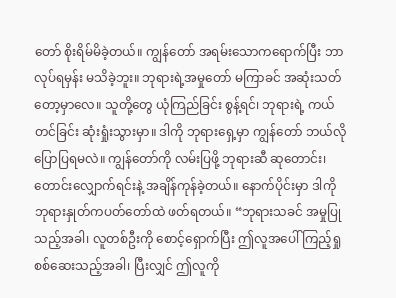တော် စိုးရိမ်မိခဲ့တယ်။ ကျွန်တော် အရမ်းသောကရောက်ပြီး ဘာလုပ်ရမှန်း မသိခဲ့ဘူး။ ဘုရားရဲ့အမှုတော် မကြာခင် အဆုံးသတ်တော့မှာလေ။ သူတို့တွေ ယုံကြည်ခြင်း စွန့်ရင်၊ ဘုရားရဲ့ ကယ်တင်ခြင်း ဆုံးရှုံးသွားမှာ။ ဒါကို ဘုရားရှေ့မှာ ကျွန်တော် ဘယ်လို ပြောပြရမလဲ။ ကျွန်တော်ကို လမ်းပြဖို့ ဘုရားဆီ ဆုတောင်း၊ တောင်းလျှောက်ရင်းနဲ့ အချိန်ကုန်ခဲ့တယ်။ နောက်ပိုင်းမှာ ဒါကို ဘုရားနှုတ်ကပတ်တော်ထဲ ဖတ်ရတယ်။ “ဘုရားသခင် အမှုပြုသည့်အခါ၊ လူတစ်ဦးကို စောင့်ရှောက်ပြီး ဤလူအပေါ် ကြည့်ရှုစစ်ဆေးသည့်အခါ၊ ပြီးလျှင် ဤလူကို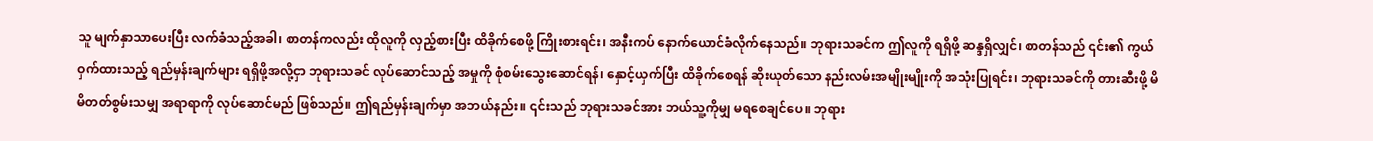သူ မျက်နှာသာပေးပြီး လက်ခံသည့်အခါ၊ စာတန်ကလည်း ထိုလူကို လှည့်စားပြီး ထိခိုက်စေဖို့ ကြိုးစားရင်း၊ အနီးကပ် နောက်ယောင်ခံလိုက်နေသည်။ ဘုရားသခင်က ဤလူကို ရရှိဖို့ ဆန္ဒရှိလျှင်၊ စာတန်သည် ၎င်း၏ ကွယ်ဝှက်ထားသည့် ရည်မှန်းချက်များ ရရှိဖို့အလို့ငှာ ဘုရားသခင် လုပ်ဆောင်သည့် အမှုကို စုံစမ်းသွေးဆောင်ရန်၊ နှောင့်ယှက်ပြီး ထိခိုက်စေရန် ဆိုးယုတ်သော နည်းလမ်းအမျိုးမျိုးကို အသုံးပြုရင်း၊ ဘုရားသခင်ကို တားဆီးဖို့ မိမိတတ်စွမ်းသမျှ အရာရာကို လုပ်ဆောင်မည် ဖြစ်သည်။ ဤရည်မှန်းချက်မှာ အဘယ်နည်း။ ၎င်းသည် ဘုရားသခင်အား ဘယ်သူ့ကိုမျှ မရစေချင်ပေ။ ဘုရား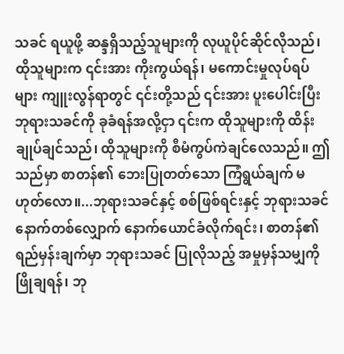သခင် ရယူဖို့ ဆန္ဒရှိသည့်သူများကို လုယူပိုင်ဆိုင်လိုသည်၊ ထိုသူများက ၎င်းအား ကိုးကွယ်ရန်၊ မကောင်းမှုလုပ်ရပ်များ ကျူးလွန်ရာတွင် ၎င်းတို့သည် ၎င်းအား ပူးပေါင်းပြီး ဘုရားသခင်ကို ခုခံရန်အလို့ငှာ ၎င်းက ထိုသူများကို ထိန်းချုပ်ချင်သည်၊ ထိုသူများကို စီမံကွပ်ကဲချင်လေသည်။ ဤသည်မှာ စာတန်၏ ဘေးပြုတတ်သော ကြံရွယ်ချက် မဟုတ်လော။...ဘုရားသခင်နှင့် စစ်ဖြစ်ရင်းနှင့် ဘုရားသခင်နောက်တစ်လျှောက် နောက်ယောင်ခံလိုက်ရင်း၊ စာတန်၏ရည်မှန်းချက်မှာ ဘုရားသခင် ပြုလိုသည့် အမှုမှန်သမျှကို ဖြိုချရန်၊ ဘု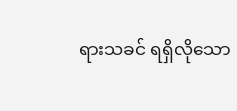ရားသခင် ရရှိလိုသော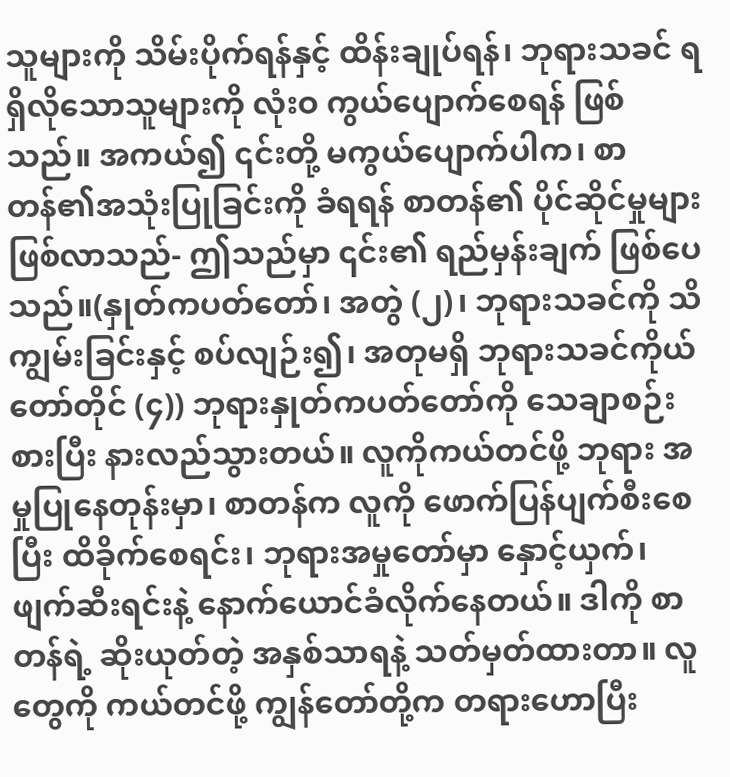သူများကို သိမ်းပိုက်ရန်နှင့် ထိန်းချုပ်ရန်၊ ဘုရားသခင် ရရှိလိုသောသူများကို လုံးဝ ကွယ်ပျောက်စေရန် ဖြစ်သည်။ အကယ်၍ ၎င်းတို့ မကွယ်ပျောက်ပါက၊ စာတန်၏အသုံးပြုခြင်းကို ခံရရန် စာတန်၏ ပိုင်ဆိုင်မှုများ ဖြစ်လာသည်- ဤသည်မှာ ၎င်း၏ ရည်မှန်းချက် ဖြစ်ပေသည်။(နှုတ်ကပတ်တော်၊ အတွဲ (၂)၊ ဘုရားသခင်ကို သိကျွမ်းခြင်းနှင့် စပ်လျဉ်း၍၊ အတုမရှိ ဘုရားသခင်ကိုယ်တော်တိုင် (၄)) ဘုရားနှုတ်ကပတ်တော်ကို သေချာစဉ်းစားပြီး နားလည်သွားတယ်။ လူကိုကယ်တင်ဖို့ ဘုရား အမှုပြုနေတုန်းမှာ၊ စာတန်က လူကို ဖောက်ပြန်ပျက်စီးစေပြီး ထိခိုက်စေရင်း၊ ဘုရားအမှုတော်မှာ နှောင့်ယှက်၊ ဖျက်ဆီးရင်းနဲ့ နောက်ယောင်ခံလိုက်နေတယ်။ ဒါကို စာတန်ရဲ့ ဆိုးယုတ်တဲ့ အနှစ်သာရနဲ့ သတ်မှတ်ထားတာ။ လူတွေကို ကယ်တင်ဖို့ ကျွန်တော်တို့က တရားဟောပြီး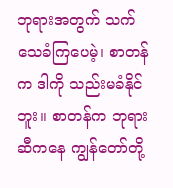ဘုရားအတွက် သက်သေခံကြပေမဲ့၊ စာတန်က ဒါကို သည်းမခံနိုင်ဘူး။ စာတန်က ဘုရားဆီကနေ ကျွန်တော်တို့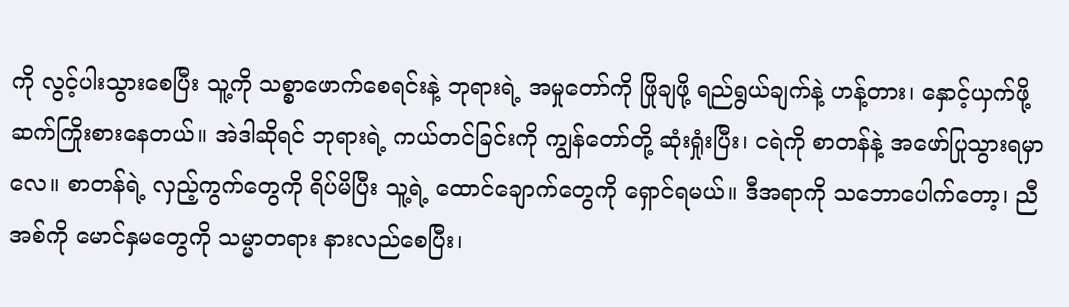ကို လွင့်ပါးသွားစေပြီး သူ့ကို သစ္စာဖောက်စေရင်းနဲ့ ဘုရားရဲ့ အမှုတော်ကို ဖြိုချဖို့ ရည်ရွယ်ချက်နဲ့ ဟန့်တား၊ နှောင့်ယှက်ဖို့ ဆက်ကြိုးစားနေတယ်။ အဲဒါဆိုရင် ဘုရားရဲ့ ကယ်တင်ခြင်းကို ကျွန်တော်တို့ ဆုံးရှုံးပြီး၊ ငရဲကို စာတန်နဲ့ အဖော်ပြုသွားရမှာလေ။ စာတန်ရဲ့ လှည့်ကွက်တွေကို ရိပ်မိပြီး သူ့ရဲ့ ထောင်ချောက်တွေကို ရှောင်ရမယ်။ ဒီအရာကို သဘောပေါက်တော့၊ ညီအစ်ကို မောင်နှမတွေကို သမ္မာတရား နားလည်စေပြီး၊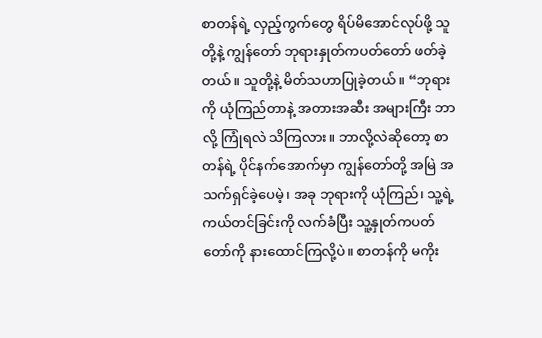စာတန်ရဲ့ လှည့်ကွက်တွေ ရိပ်မိအောင်လုပ်ဖို့ သူတို့နဲ့ ကျွန်တော် ဘုရားနှုတ်ကပတ်တော် ဖတ်ခဲ့တယ်။ သူတို့နဲ့ မိတ်သဟာပြုခဲ့တယ်။ “ဘုရားကို ယုံကြည်တာနဲ့ အတားအဆီး အများကြီး ဘာလို့ ကြုံရလဲ သိကြလား။ ဘာလို့လဲဆိုတော့ စာတန်ရဲ့ ပိုင်နက်အောက်မှာ ကျွန်တော်တို့ အမြဲ အသက်ရှင်ခဲ့ပေမဲ့၊ အခု ဘုရားကို ယုံကြည်၊ သူ့ရဲ့ ကယ်တင်ခြင်းကို လက်ခံပြီး သူ့နှုတ်ကပတ်တော်ကို နားထောင်ကြလို့ပဲ။ စာတန်ကို မကိုး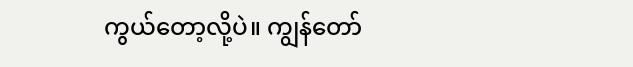ကွယ်တော့လို့ပဲ။ ကျွန်တော်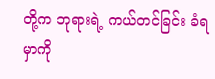တို့က ဘုရားရဲ့ ကယ်တင်ခြင်း ခံရမှာကို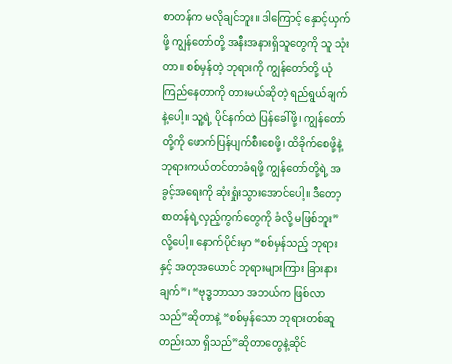စာတန်က မလိုချင်ဘူး။ ဒါကြောင့် နှောင့်ယှက်ဖို့ ကျွန်တော်တို့ အနီးအနားရှိသူတွေကို သူ သုံးတာ။ စစ်မှန်တဲ့ ဘုရားကို ကျွန်တော်တို့ ယုံကြည်နေတာကို တားမယ်ဆိုတဲ့ ရည်ရွယ်ချက်နဲ့ပေါ့။ သူ့ရဲ့ ပိုင်နက်ထဲ ပြန်ခေါ်ဖို့၊ ကျွန်တော်တို့ကို ဖောက်ပြန်ပျက်စီးစေဖို့၊ ထိခိုက်စေဖို့နဲ့ ဘုရားကယ်တင်တာခံရဖို့ ကျွန်တော်တို့ရဲ့ အခွင့်အရေးကို ဆုံးရှုံးသွားအောင်ပေါ့။ ဒီတော့ စာတန်ရဲ့လှည့်ကွက်တွေကို ခံလို့ မဖြစ်ဘူး”လို့ပေါ့။ နောက်ပိုင်းမှာ “စစ်မှန်သည့် ဘုရားနှင့် အတုအယောင် ဘုရားများကြား ခြားနားချက်”၊ “ဗုဒ္ဓဘာသာ အဘယ်က ဖြစ်လာသည်”ဆိုတာနဲ့ “စစ်မှန်သော ဘုရားတစ်ဆူတည်းသာ ရှိသည်”ဆိုတာတွေနဲ့ဆိုင်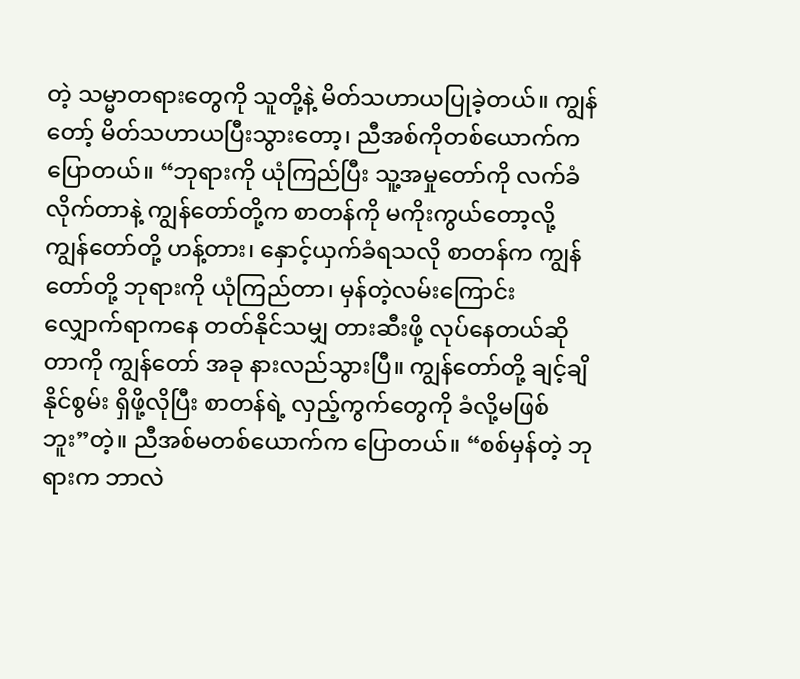တဲ့ သမ္မာတရားတွေကို သူတို့နဲ့ မိတ်သဟာယပြုခဲ့တယ်။ ကျွန်တော့် မိတ်သဟာယပြီးသွားတော့၊ ညီအစ်ကိုတစ်ယောက်က ပြောတယ်။ “ဘုရားကို ယုံကြည်ပြီး သူ့အမှုတော်ကို လက်ခံလိုက်တာနဲ့ ကျွန်တော်တို့က စာတန်ကို မကိုးကွယ်တော့လို့ ကျွန်တော်တို့ ဟန့်တား၊ နှောင့်ယှက်ခံရသလို စာတန်က ကျွန်တော်တို့ ဘုရားကို ယုံကြည်တာ၊ မှန်တဲ့လမ်းကြောင်း လျှောက်ရာကနေ တတ်နိုင်သမျှ တားဆီးဖို့ လုပ်နေတယ်ဆိုတာကို ကျွန်တော် အခု နားလည်သွားပြီ။ ကျွန်တော်တို့ ချင့်ချိနိုင်စွမ်း ရှိဖို့လိုပြီး စာတန်ရဲ့ လှည့်ကွက်တွေကို ခံလို့မဖြစ်ဘူး”တဲ့။ ညီအစ်မတစ်ယောက်က ပြောတယ်။ “စစ်မှန်တဲ့ ဘုရားက ဘာလဲ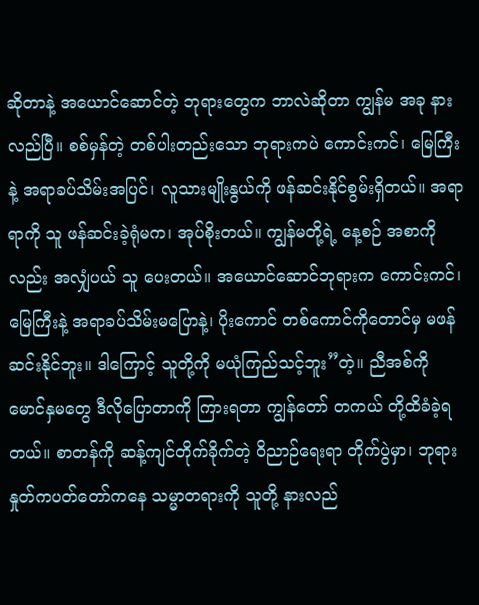ဆိုတာနဲ့ အယောင်ဆောင်တဲ့ ဘုရားတွေက ဘာလဲဆိုတာ ကျွန်မ အခု နားလည်ပြီ။ စစ်မှန်တဲ့ တစ်ပါးတည်းသော ဘုရားကပဲ ကောင်းကင်၊ မြေကြီးနဲ့ အရာခပ်သိမ်းအပြင်၊ လူသားမျိုးနွယ်ကို ဖန်ဆင်းနိုင်စွမ်းရှိတယ်။ အရာရာကို သူ ဖန်ဆင်းခဲ့ရုံမက၊ အုပ်စိုးတယ်။ ကျွန်မတို့ရဲ့ နေ့စဉ် အစာကိုလည်း အလျှံပယ် သူ ပေးတယ်။ အယောင်ဆောင်ဘုရားက ကောင်းကင်၊ မြေကြီးနဲ့ အရာခပ်သိမ်းမပြောနဲ့၊ ပိုးကောင် တစ်ကောင်ကိုတောင်မှ မဖန်ဆင်းနိုင်ဘူး။ ဒါကြောင့် သူတို့ကို မယုံကြည်သင့်ဘူး”တဲ့။ ညီအစ်ကို မောင်နှမတွေ ဒီလိုပြောတာကို ကြားရတာ ကျွန်တော် တကယ် တို့ထိခံခဲ့ရတယ်။ စာတန်ကို ဆန့်ကျင်တိုက်ခိုက်တဲ့ ဝိညာဉ်ရေးရာ တိုက်ပွဲမှာ၊ ဘုရားနှုတ်ကပတ်တော်ကနေ သမ္မာတရားကို သူတို့ နားလည်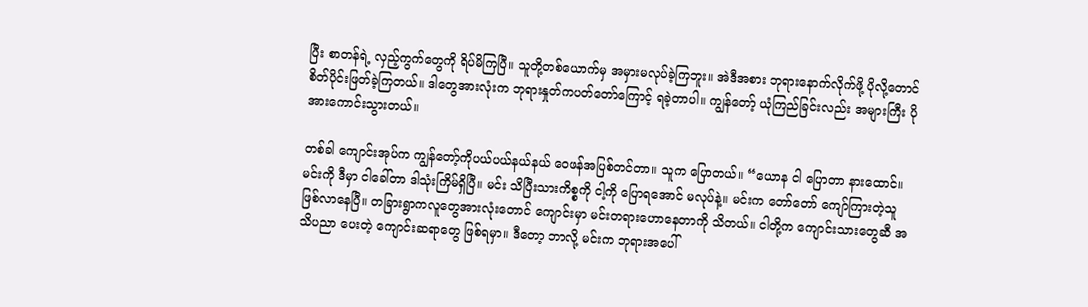ပြီး စာတန်ရဲ့ လှည့်ကွက်တွေကို ရိပ်မိကြပြီ။ သူတို့တစ်ယောက်မှ အမှားမလုပ်ခဲ့ကြဘူး။ အဲဒီအစား ဘုရားနောက်လိုက်ဖို့ ပိုလို့တောင် စိတ်ပိုင်းဖြတ်ခဲ့ကြတယ်။ ဒါတွေအားလုံးက ဘုရားနှုတ်ကပတ်တော်ကြောင့် ရခဲ့တာပါ။ ကျွန်တော့် ယုံကြည်ခြင်းလည်း အများကြီး ပိုအားကောင်းသွားတယ်။

တစ်ခါ ကျောင်းအုပ်က ကျွန်တော့်ကိုပယ်ပယ်နယ်နယ် ဝေဖန်အပြစ်တင်တာ။ သူက ပြောတယ်။ “ယောန ငါ ပြောတာ နားထောင်။ မင်းကို ဒီမှာ ငါခေါ်တာ ဒါသုံးကြိမ်ရှိပြီ။ မင်း သိပြီးသားကိစ္စကို ငါ့ကို ပြောရအောင် မလုပ်နဲ့။ မင်းက တော်တော် ကျော်ကြားတဲ့သူ ဖြစ်လာနေပြီ။ တခြားရွာကလူတွေအားလုံးတောင် ကျောင်းမှာ မင်းတရားဟောနေတာကို သိတယ်။ ငါတို့က ကျောင်းသားတွေဆီ အသိပညာ ပေးတဲ့ ကျောင်းဆရာတွေ ဖြစ်ရမှာ။ ဒီတော့ ဘာလို့ မင်းက ဘုရားအပေါ်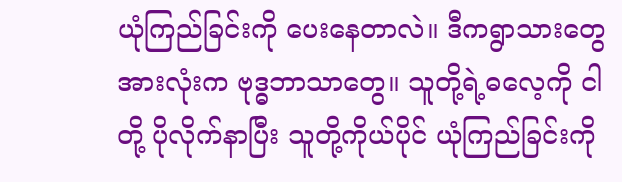ယုံကြည်ခြင်းကို ပေးနေတာလဲ။ ဒီကရွာသားတွေအားလုံးက ဗုဒ္ဓဘာသာတွေ။ သူတို့ရဲ့ဓလေ့ကို ငါတို့ ပိုလိုက်နာပြီး သူတို့ကိုယ်ပိုင် ယုံကြည်ခြင်းကို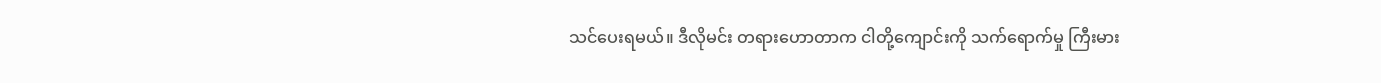သင်ပေးရမယ်။ ဒီလိုမင်း တရားဟောတာက ငါတို့ကျောင်းကို သက်ရောက်မှု ကြီးမား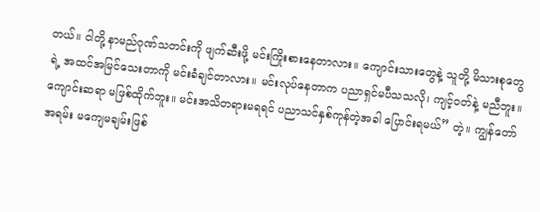တယ်။ ငါတို့ နာမည်ဂုဏ်သတင်းကို ဖျက်ဆီးဖို့ မင်းကြိုးစားနေတာလား။ ကျောင်းသားတွေနဲ့ သူတို့ မိသားစုတွေရဲ့ အထင်အမြင်သေးတာကို မင်းခံချင်တာလား။ မင်းလုပ်နေတာက ပညာရှင်မပီသသလို၊ ကျင့်ဝတ်နဲ့ မညီဘူး။ ကျောင်းဆရာ မဖြစ်ထိုက်ဘူး။ မင်းအသိတရားမရရင် ပညာသင်နှစ်ကုန်တဲ့အခါ ပြောင်းရမယ်” တဲ့။ ကျွန်တော် အရမ်း မကျေမချမ်းဖြစ်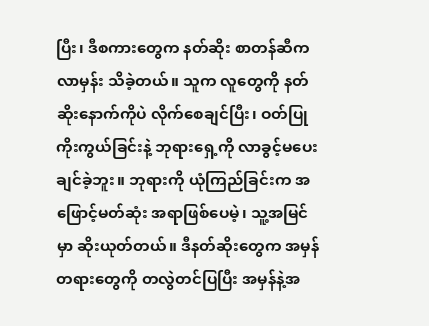ပြီး၊ ဒီစကားတွေက နတ်ဆိုး စာတန်ဆီက လာမှန်း သိခဲ့တယ်။ သူက လူတွေကို နတ်ဆိုးနောက်ကိုပဲ လိုက်စေချင်ပြီး၊ ဝတ်ပြုကိုးကွယ်ခြင်းနဲ့ ဘုရားရှေ့ကို လာခွင့်မပေးချင်ခဲ့ဘူး။ ဘုရားကို ယုံကြည်ခြင်းက အဖြောင့်မတ်ဆုံး အရာဖြစ်ပေမဲ့၊ သူ့အမြင်မှာ ဆိုးယုတ်တယ်။ ဒီနတ်ဆိုးတွေက အမှန်တရားတွေကို တလွဲတင်ပြပြီး အမှန်နဲ့အ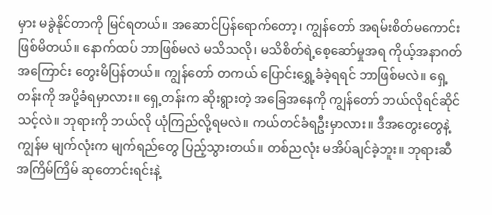မှား မခွဲနိုင်တာကို မြင်ရတယ်။ အဆောင်ပြန်ရောက်တော့၊ ကျွန်တော် အရမ်းစိတ်မကောင်းဖြစ်မိတယ်။ နောက်ထပ် ဘာဖြစ်မလဲ မသိသလို၊ မသိစိတ်ရဲ့စေ့ဆော်မှုအရ ကိုယ့်အနာဂတ်အကြောင်း တွေးမိပြန်တယ်။ ကျွန်တော် တကယ် ပြောင်းရွှေ့ခံခဲ့ရရင် ဘာဖြစ်မလဲ။ ရှေ့တန်းကို အပို့ခံရမှာလား။ ရှေ့တန်းက ဆိုးရွားတဲ့ အခြေအနေကို ကျွန်တော် ဘယ်လိုရင်ဆိုင်သင့်လဲ။ ဘုရားကို ဘယ်လို ယုံကြည်လို့ရမလဲ။ ကယ်တင်ခံရဦးမှာလား။ ဒီအတွေးတွေနဲ့ ကျွန်မ မျက်လုံးက မျက်ရည်တွေ ပြည့်သွားတယ်။ တစ်ညလုံး မအိပ်ချင်ခဲ့ဘူး။ ဘုရားဆီ အကြိမ်ကြိမ် ဆုတောင်းရင်းနဲ့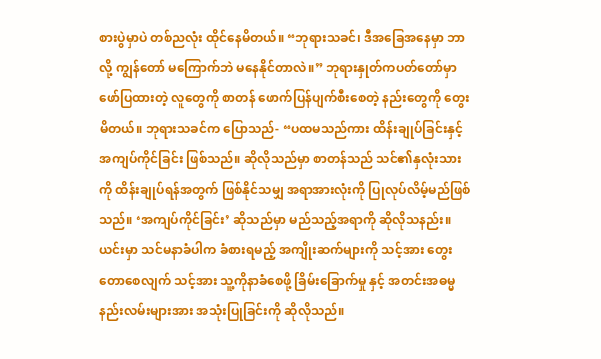စားပွဲမှာပဲ တစ်ညလုံး ထိုင်နေမိတယ်။ “ဘုရားသခင်၊ ဒီအခြေအနေမှာ ဘာလို့ ကျွန်တော် မကြောက်ဘဲ မနေနိုင်တာလဲ။” ဘုရားနှုတ်ကပတ်တော်မှာ ဖော်ပြထားတဲ့ လူတွေကို စာတန် ဖောက်ပြန်ပျက်စီးစေတဲ့ နည်းတွေကို တွေးမိတယ်။ ဘုရားသခင်က ပြောသည်- “ပထမသည်ကား ထိန်းချုပ်ခြင်းနှင့် အကျပ်ကိုင်ခြင်း ဖြစ်သည်။ ဆိုလိုသည်မှာ စာတန်သည် သင်၏နှလုံးသားကို ထိန်းချုပ်ရန်အတွက် ဖြစ်နိုင်သမျှ အရာအားလုံးကို ပြုလုပ်လိမ့်မည်ဖြစ်သည်။ ‘အကျပ်ကိုင်ခြင်း’ ဆိုသည်မှာ မည်သည့်အရာကို ဆိုလိုသနည်း။ ယင်းမှာ သင်မနာခံပါက ခံစားရမည့် အကျိုးဆက်များကို သင့်အား တွေးတောစေလျက် သင့်အား သူ့ကိုနာခံစေဖို့ ခြိမ်းခြောက်မှု နှင့် အတင်းအဓမ္မ နည်းလမ်းများအား အသုံးပြုခြင်းကို ဆိုလိုသည်။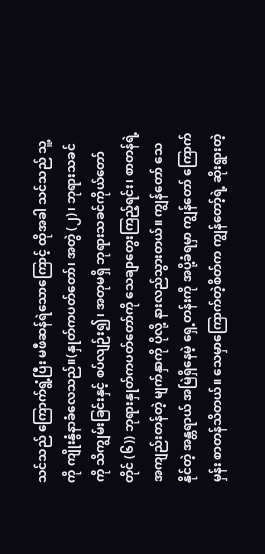သင်သည် ကြောက်ရွံ့ပြီး မဖီဆန်ရဲသောကြောင့် ထိုအခါ သင်သည် သူ့ကို ကျိုးနွံနာခံလေသည်။(နှုတ်ကပတ်တော်၊ အတွဲ (၂)၊ ဘုရားသခင်ကို သိကျွမ်းခြင်းနှင့် စပ်လျဉ်း၍၊ အတုမရှိ ဘုရားသခင်ကိုယ်တော်တိုင် (၆)) ဘုရားနှုတ်ကပတ်တော်ကို သေချာတွေးကြည့်ရင်း၊ စာတန်ရဲ့ အကျည်းတန်တဲ့ မျက်နှာကို ပိုလို့ နားလည်သွားတယ်။ ကျွန်တော် သေနိုင်တဲ့ အန္တရာယ် အမြဲရှိနေမဲ့ ရှေ့တန်းကို အပို့ခံရမှာ ကျွန်တော် ကြောက်မှန်း စာတန်သိတယ်။ သေမှာကြောက်တဲ့စိတ်က ကျွန်တော့်ရဲ့ ဆိုးရွားတဲ့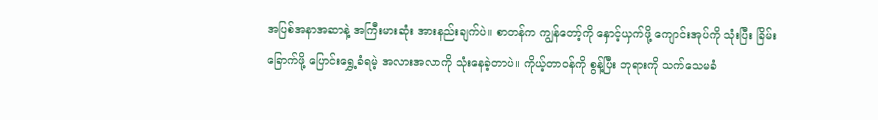အပြစ်အနာအဆာနဲ့ အကြီးမားဆုံး အားနည်းချက်ပဲ။ စာတန်က ကျွန်တော့်ကို နှောင့်ယှက်ဖို့ ကျောင်းအုပ်ကို သုံးပြီး ခြိမ်းခြောက်ဖို့ ပြောင်းရွှေ့ခံရမဲ့ အလားအလာကို သုံးနေခဲ့တာပဲ။ ကိုယ့်တာဝန်ကို စွန့်ပြီး ဘုရားကို သက်သေမခံ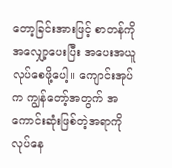တော့ခြင်းအားဖြင့် စာတန်ကို အလျှော့ပေးပြီး အပေးအယူလုပ်စေဖို့ပေါ့။ ကျောင်းအုပ်က ကျွန်တော့်အတွက် အကောင်းဆုံးဖြစ်တဲ့အရာကို လုပ်နေ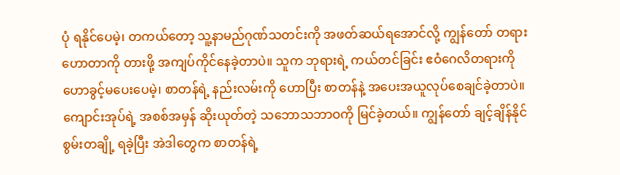ပုံ ရနိုင်ပေမဲ့၊ တကယ်တော့ သူ့နာမည်ဂုဏ်သတင်းကို အဖတ်ဆယ်ရအောင်လို့ ကျွန်တော် တရားဟောတာကို တားဖို့ အကျပ်ကိုင်နေခဲ့တာပဲ။ သူက ဘုရားရဲ့ ကယ်တင်ခြင်း ဧဝံဂေလိတရားကို ဟောခွင့်မပေးပေမဲ့၊ စာတန်ရဲ့ နည်းလမ်းကို ဟောပြီး စာတန်နဲ့ အပေးအယူလုပ်စေချင်ခဲ့တာပဲ။ ကျောင်းအုပ်ရဲ့ အစစ်အမှန် ဆိုးယုတ်တဲ့ သဘောသဘာဝကို မြင်ခဲ့တယ်။ ကျွန်တော် ချင့်ချိန်နိုင်စွမ်းတချို့ ရခဲ့ပြီး အဲဒါတွေက စာတန်ရဲ့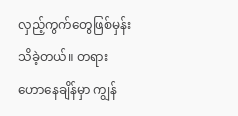လှည့်ကွက်တွေဖြစ်မှန်း သိခဲ့တယ်။ တရားဟောနေချိန်မှာ ကျွန်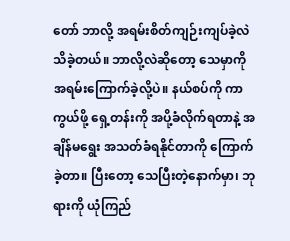တော် ဘာလို့ အရမ်းစိတ်ကျဉ်းကျပ်ခဲ့လဲ သိခဲ့တယ်။ ဘာလို့လဲဆိုတော့ သေမှာကို အရမ်းကြောက်ခဲ့လို့ပဲ။ နယ်စပ်ကို ကာကွယ်ဖို့ ရှေ့တန်းကို အပို့ခံလိုက်ရတာနဲ့ အချိန်မရွေး အသတ်ခံရနိုင်တာကို ကြောက်ခဲ့တာ။ ပြီးတော့ သေပြီးတဲ့နောက်မှာ၊ ဘုရားကို ယုံကြည်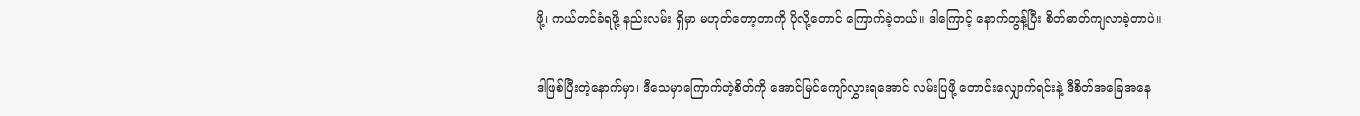ဖို့၊ ကယ်တင်ခံရဖို့ နည်းလမ်း ရှိမှာ မဟုတ်တော့တာကို ပိုလို့တောင် ကြောက်ခဲ့တယ်။ ဒါကြောင့် နောက်တွန့်ပြီး စိတ်ဓာတ်ကျလာခဲ့တာပဲ။

ဒါဖြစ်ပြီးတဲ့နောက်မှာ၊ ဒီသေမှာကြောက်တဲ့စိတ်ကို အောင်မြင်ကျော်လွှားရအောင် လမ်းပြဖို့ တောင်းလျှောက်ရင်းနဲ့ ဒီစိတ်အခြေအနေ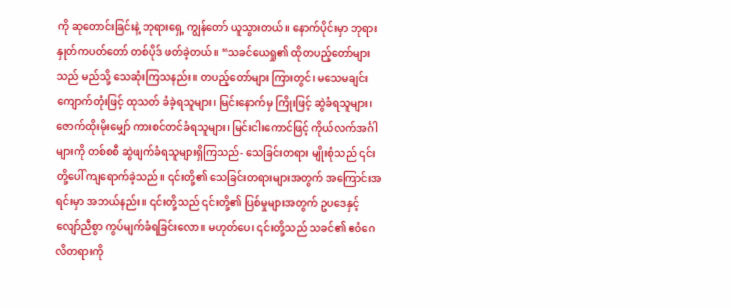ကို ဆုတောင်းခြင်းနဲ့ ဘုရားရှေ့ ကျွန်တော် ယူသွားတယ်။ နောက်ပိုင်းမှာ ဘုရားနှုတ်ကပတ်တော် တစ်ပိုဒ် ဖတ်ခဲ့တယ်။ “သခင်ယေရှု၏ ထိုတပည့်တော်များသည် မည်သို့ သေဆုံးကြသနည်း။ တပည့်တော်များ ကြားတွင်၊ မသေမချင်း ကျောက်တုံးဖြင့် ထုသတ် ခံခဲ့ရသူများ၊ မြင်းနောက်မှ ကြိုးဖြင့် ဆွဲခံရသူများ၊ ဇောက်ထိုးမိုးမျှော် ကားစင်တင်ခံရသူများ၊ မြင်းငါးကောင်ဖြင့် ကိုယ်လက်အင်္ဂါများကို တစ်စစီ ဆွဲဖျက်ခံရသူများရှိကြသည်- သေခြင်းတရား မျိုးစုံသည် ၎င်းတို့ပေါ် ကျရောက်ခဲ့သည်။ ၎င်းတို့၏ သေခြင်းတရားများအတွက် အကြောင်းအရင်းမှာ အဘယ်နည်း။ ၎င်းတို့သည် ၎င်းတို့၏ ပြစ်မှုများအတွက် ဥပဒေနှင့်လျော်ညီစွာ ကွပ်မျက်ခံရခြင်းလော။ မဟုတ်ပေ၊ ၎င်းတို့သည် သခင်၏ ဧဝံဂေလိတရားကို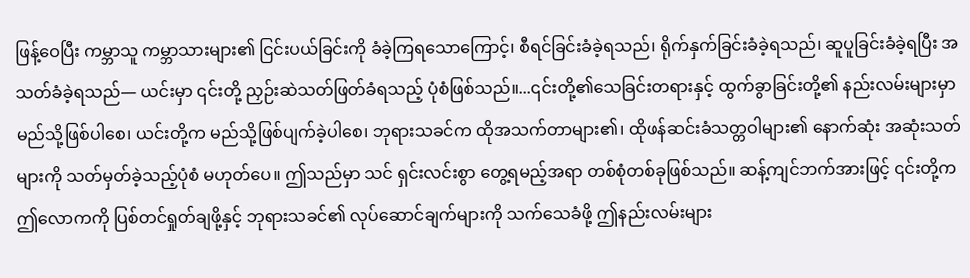ဖြန့်ဝေပြီး ကမ္ဘာသူ ကမ္ဘာသားများ၏ ငြင်းပယ်ခြင်းကို ခံခဲ့ကြရသောကြောင့်၊ စီရင်ခြင်းခံခဲ့ရသည်၊ ရိုက်နှက်ခြင်းခံခဲ့ရသည်၊ ဆူပူခြင်းခံခဲ့ရပြီး အသတ်ခံခဲ့ရသည်— ယင်းမှာ ၎င်းတို့ ညှဉ်းဆဲသတ်ဖြတ်ခံရသည့် ပုံစံဖြစ်သည်။...၎င်းတို့၏သေခြင်းတရားနှင့် ထွက်ခွာခြင်းတို့၏ နည်းလမ်းများမှာ မည်သို့ဖြစ်ပါစေ၊ ယင်းတို့က မည်သို့ဖြစ်ပျက်ခဲ့ပါစေ၊ ဘုရားသခင်က ထိုအသက်တာများ၏၊ ထိုဖန်ဆင်းခံသတ္တဝါများ၏ နောက်ဆုံး အဆုံးသတ်များကို သတ်မှတ်ခဲ့သည့်ပုံစံ မဟုတ်ပေ။ ဤသည်မှာ သင် ရှင်းလင်းစွာ တွေ့ရမည့်အရာ တစ်စုံတစ်ခုဖြစ်သည်။ ဆန့်ကျင်ဘက်အားဖြင့် ၎င်းတို့က ဤလောကကို ပြစ်တင်ရှုတ်ချဖို့နှင့် ဘုရားသခင်၏ လုပ်ဆောင်ချက်များကို သက်သေခံဖို့ ဤနည်းလမ်းများ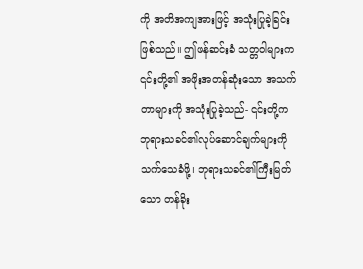ကို အတိအကျအားဖြင့် အသုံးပြုခဲ့ခြင်း ဖြစ်သည်။ ဤဖန်ဆင်းခံ သတ္တဝါများက ၎င်းတို့၏ အဖိုးအတန်ဆုံးသော အသက်တာများကို အသုံးပြုခဲ့သည်- ၎င်းတို့က ဘုရားသခင်၏လုပ်ဆောင်ချက်များကို သက်သေခံဖို့၊ ဘုရားသခင်၏ကြီးမြတ်သော တန်ခိုး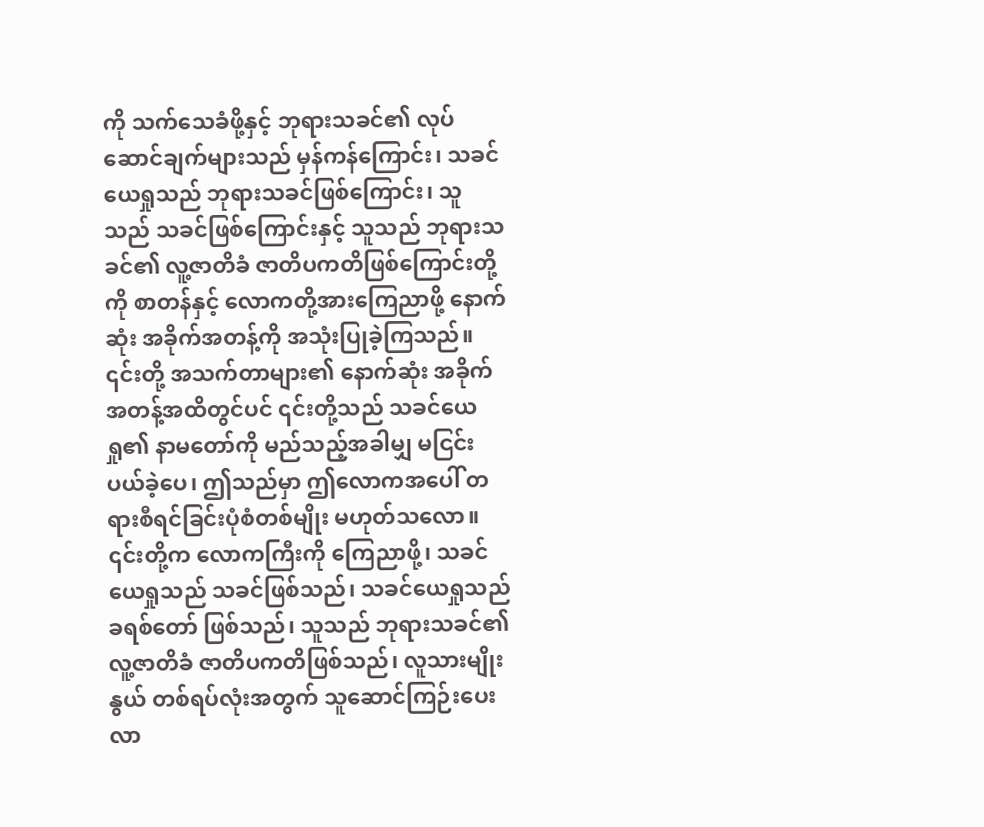ကို သက်သေခံဖို့နှင့် ဘုရားသခင်၏ လုပ်ဆောင်ချက်များသည် မှန်ကန်ကြောင်း၊ သခင်ယေရှုသည် ဘုရားသခင်ဖြစ်ကြောင်း၊ သူသည် သခင်ဖြစ်ကြောင်းနှင့် သူသည် ဘုရားသခင်၏ လူ့ဇာတိခံ ဇာတိပကတိဖြစ်ကြောင်းတို့ကို စာတန်နှင့် လောကတို့အားကြေညာဖို့ နောက်ဆုံး အခိုက်အတန့်ကို အသုံးပြုခဲ့ကြသည်။ ၎င်းတို့ အသက်တာများ၏ နောက်ဆုံး အခိုက်အတန့်အထိတွင်ပင် ၎င်းတို့သည် သခင်ယေရှု၏ နာမတော်ကို မည်သည့်အခါမျှ မငြင်းပယ်ခဲ့ပေ၊ ဤသည်မှာ ဤလောကအပေါ် တရားစီရင်ခြင်းပုံစံတစ်မျိုး မဟုတ်သလော။ ၎င်းတို့က လောကကြီးကို ကြေညာဖို့၊ သခင်ယေရှုသည် သခင်ဖြစ်သည်၊ သခင်ယေရှုသည် ခရစ်တော် ဖြစ်သည်၊ သူသည် ဘုရားသခင်၏ လူ့ဇာတိခံ ဇာတိပကတိဖြစ်သည်၊ လူသားမျိုးနွယ် တစ်ရပ်လုံးအတွက် သူဆောင်ကြဉ်းပေးလာ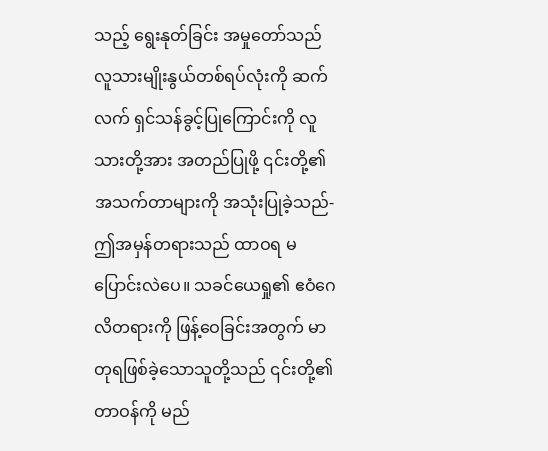သည့် ရွေးနုတ်ခြင်း အမှုတော်သည် လူသားမျိုးနွယ်တစ်ရပ်လုံးကို ဆက်လက် ရှင်သန်ခွင့်ပြုကြောင်းကို လူသားတို့အား အတည်ပြုဖို့ ၎င်းတို့၏အသက်တာများကို အသုံးပြုခဲ့သည်- ဤအမှန်တရားသည် ထာဝရ မပြောင်းလဲပေ။ သခင်ယေရှု၏ ဧဝံဂေလိတရားကို ဖြန့်ဝေခြင်းအတွက် မာတုရဖြစ်ခဲ့သောသူတို့သည် ၎င်းတို့၏တာဝန်ကို မည်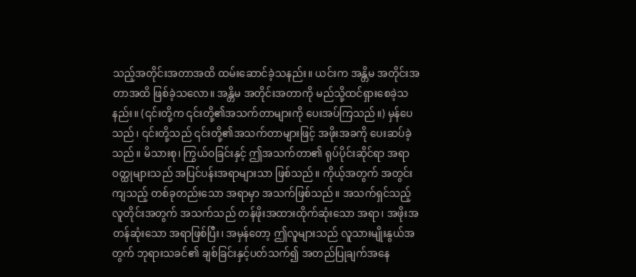သည့်အတိုင်းအတာအထိ ထမ်းဆောင်ခဲ့သနည်း။ ယင်းက အန္တိမ အတိုင်းအတာအထိ ဖြစ်ခဲ့သလော။ အန္တိမ အတိုင်းအတာကို မည်သို့ထင်ရှားစေခဲ့သနည်း။ (၎င်းတို့က ၎င်းတို့၏အသက်တာများကို ပေးအပ်ကြသည်။) မှန်ပေသည်၊ ၎င်းတို့သည် ၎င်းတို့၏အသက်တာများဖြင့် အဖိုးအခကို ပေးဆပ်ခဲ့သည်။ မိသားစု၊ ကြွယ်ဝခြင်းနှင့် ဤအသက်တာ၏ ရုပ်ပိုင်းဆိုင်ရာ အရာဝတ္ထုများသည် အပြင်ပန်းအရာများသာ ဖြစ်သည်။ ကိုယ့်အတွက် အတွင်းကျသည့် တစ်ခုတည်းသော အရာမှာ အသက်ဖြစ်သည်။ အသက်ရှင်သည့်လူတိုင်းအတွက် အသက်သည် တန်ဖိုးအထားထိုက်ဆုံးသော အရာ၊ အဖိုးအတန်ဆုံးသော အရာဖြစ်ပြီး၊ အမှန်တော့ ဤလူများသည် လူသားမျိုးနွယ်အတွက် ဘုရားသခင်၏ ချစ်ခြင်းနှင့်ပတ်သက်၍ အတည်ပြုချက်အနေ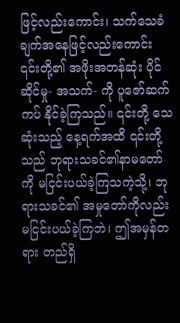ဖြင့်လည်းကောင်း၊ သက်သေခံချက်အနေဖြင့်လည်းကောင်း ၎င်းတို့၏ အဖိုးအတန်ဆုံး ပိုင်ဆိုင်မှု- အသက်- ကို ပူဇော်ဆက်ကပ် နိုင်ခဲ့ကြသည်။ ၎င်းတို့ သေဆုံးသည့် နေ့ရက်အထိ ၎င်းတို့သည် ဘုရားသခင်၏နာမတော်ကို မငြင်းပယ်ခဲ့ကြသကဲ့သို့၊ ဘုရားသခင်၏ အမှုတော်ကိုလည်း မငြင်းပယ်ခဲ့ကြဘဲ၊ ဤအမှန်တရား တည်ရှိ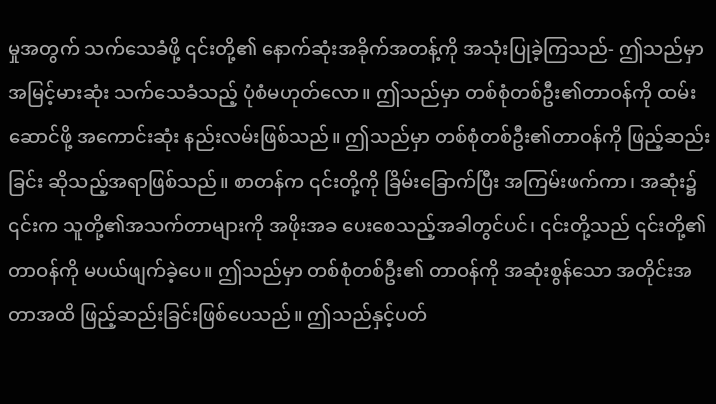မှုအတွက် သက်သေခံဖို့ ၎င်းတို့၏ နောက်ဆုံးအခိုက်အတန့်ကို အသုံးပြုခဲ့ကြသည်- ဤသည်မှာ အမြင့်မားဆုံး သက်သေခံသည့် ပုံစံမဟုတ်လော။ ဤသည်မှာ တစ်စုံတစ်ဦး၏တာဝန်ကို ထမ်းဆောင်ဖို့ အကောင်းဆုံး နည်းလမ်းဖြစ်သည်။ ဤသည်မှာ တစ်စုံတစ်ဦး၏တာဝန်ကို ဖြည့်ဆည်းခြင်း ဆိုသည့်အရာဖြစ်သည်။ စာတန်က ၎င်းတို့ကို ခြိမ်းခြောက်ပြီး အကြမ်းဖက်ကာ၊ အဆုံး၌ ၎င်းက သူတို့၏အသက်တာများကို အဖိုးအခ ပေးစေသည့်အခါတွင်ပင်၊ ၎င်းတို့သည် ၎င်းတို့၏ တာဝန်ကို မပယ်ဖျက်ခဲ့ပေ။ ဤသည်မှာ တစ်စုံတစ်ဦး၏ တာဝန်ကို အဆုံးစွန်သော အတိုင်းအတာအထိ ဖြည့်ဆည်းခြင်းဖြစ်ပေသည်။ ဤသည်နှင့်ပတ်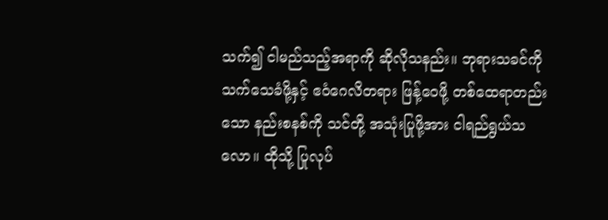သက်၍ ငါမည်သည့်အရာကို ဆိုလိုသနည်း။ ဘုရားသခင်ကို သက်သေခံဖို့နှင့် ဧဝံဂေလိတရား ဖြန့်ဝေဖို့ တစ်ထေရာတည်းသော နည်းစနစ်ကို သင်တို့ အသုံးပြုဖို့အား ငါရည်ရွယ်သလော။ ထိုသို့ ပြုလုပ်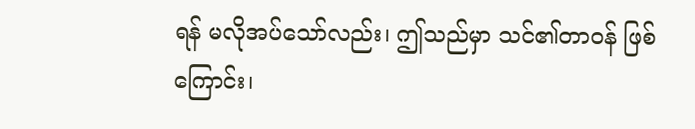ရန် မလိုအပ်သော်လည်း၊ ဤသည်မှာ သင်၏တာဝန် ဖြစ်ကြောင်း၊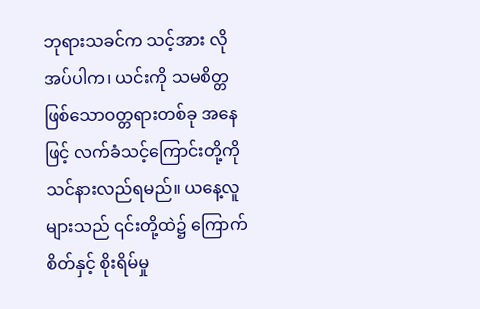ဘုရားသခင်က သင့်အား လိုအပ်ပါက၊ ယင်းကို သမစိတ္တဖြစ်သောဝတ္တရားတစ်ခု အနေဖြင့် လက်ခံသင့်ကြောင်းတို့ကို သင်နားလည်ရမည်။ ယနေ့လူများသည် ၎င်းတို့ထဲ၌ ကြောက်စိတ်နှင့် စိုးရိမ်မှု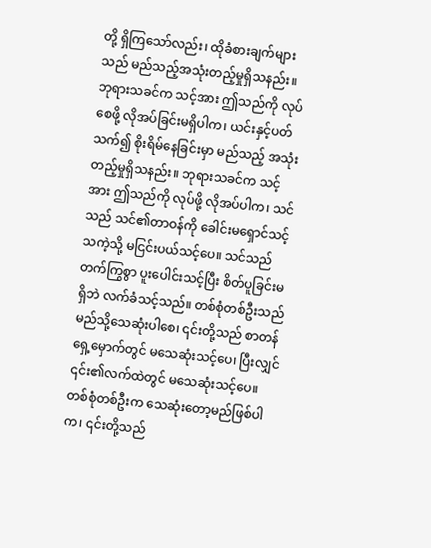တို့ ရှိကြသော်လည်း၊ ထိုခံစားချက်များသည် မည်သည့်အသုံးတည့်မှုရှိသနည်း။ ဘုရားသခင်က သင့်အား ဤသည်ကို လုပ်စေဖို့ လိုအပ်ခြင်းမရှိပါက၊ ယင်းနှင့်ပတ်သက်၍ စိုးရိမ်နေခြင်းမှာ မည်သည့် အသုံးတည့်မှုရှိသနည်း။ ဘုရားသခင်က သင့်အား ဤသည်ကို လုပ်ဖို့ လိုအပ်ပါက၊ သင်သည် သင်၏တာဝန်ကို ခေါင်းမရှောင်သင့်သကဲ့သို့ မငြင်းပယ်သင့်ပေ။ သင်သည် တက်ကြွစွာ ပူးပေါင်းသင့်ပြီး စိတ်ပူခြင်းမရှိဘဲ လက်ခံသင့်သည်။ တစ်စုံတစ်ဦးသည် မည်သို့သေဆုံးပါစေ၊ ၎င်းတို့သည် စာတန်ရှေ့မှောက်တွင် မသေဆုံးသင့်ပေ၊ ပြီးလျှင် ၎င်း၏လက်ထဲတွင် မသေဆုံးသင့်ပေ။ တစ်စုံတစ်ဦးက သေဆုံးတော့မည်ဖြစ်ပါက၊ ၎င်းတို့သည်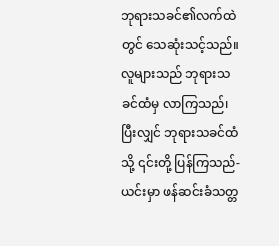ဘုရားသခင်၏လက်ထဲတွင် သေဆုံးသင့်သည်။ လူများသည် ဘုရားသခင်ထံမှ လာကြသည်၊ ပြီးလျှင် ဘုရားသခင်ထံသို့ ၎င်းတို့ ပြန်ကြသည်- ယင်းမှာ ဖန်ဆင်းခံသတ္တ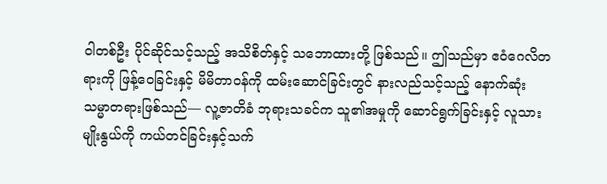ဝါတစ်ဦး ပိုင်ဆိုင်သင့်သည့် အသိစိတ်နှင့် သဘောထားတို့ ဖြစ်သည်။ ဤသည်မှာ ဧဝံဂေလိတရားကို ဖြန့်ဝေခြင်းနှင့် မိမိတာဝန်ကို ထမ်းဆောင်ခြင်းတွင် နားလည်သင့်သည့် နောက်ဆုံးသမ္မာတရားဖြစ်သည်— လူ့ဇာတိခံ ဘုရားသခင်က သူ၏အမှုကို ဆောင်ရွက်ခြင်းနှင့် လူသားမျိုးနွယ်ကို ကယ်တင်ခြင်းနှင့်သက်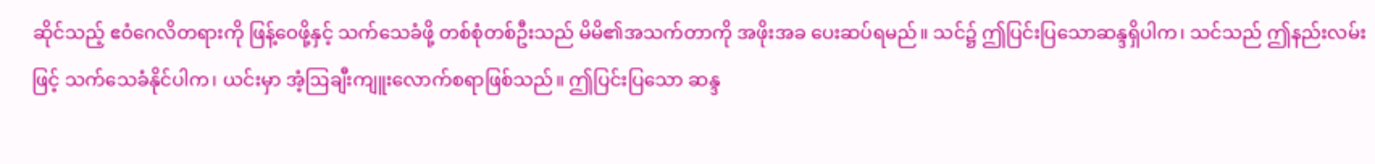ဆိုင်သည့် ဧဝံဂေလိတရားကို ဖြန့်ဝေဖို့နှင့် သက်သေခံဖို့ တစ်စုံတစ်ဦးသည် မိမိ၏အသက်တာကို အဖိုးအခ ပေးဆပ်ရမည်။ သင်၌ ဤပြင်းပြသောဆန္ဒရှိပါက၊ သင်သည် ဤနည်းလမ်းဖြင့် သက်သေခံနိုင်ပါက၊ ယင်းမှာ အံ့ဩချီးကျူးလောက်စရာဖြစ်သည်။ ဤပြင်းပြသော ဆန္ဒ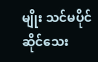မျိုး သင်မပိုင်ဆိုင်သေး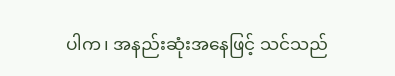ပါက၊ အနည်းဆုံးအနေဖြင့် သင်သည်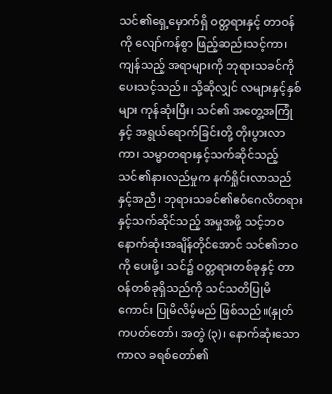သင်၏ရှေ့မှောက်ရှိ ဝတ္တရားနှင့် တာဝန်ကို လျော်ကန်စွာ ဖြည့်ဆည်းသင့်ကာ၊ ကျန်သည့် အရာများကို ဘုရားသခင်ကို ပေးသင့်သည်။ သို့ဆိုလျှင် လများနှင့်နှစ်များ ကုန်ဆုံးပြီး၊ သင်၏ အတွေ့အကြုံနှင့် အရွယ်ရောက်ခြင်းတို့ တိုးပွားလာကာ၊ သမ္မာတရားနှင့်သက်ဆိုင်သည့် သင်၏နားလည်မှုက နက်ရှိုင်းလာသည်နှင့်အညီ၊ ဘုရားသခင်၏ဧဝံဂေလိတရားနှင့်သက်ဆိုင်သည့် အမှုအဖို့ သင့်ဘဝနောက်ဆုံးအချိန်တိုင်အောင် သင်၏ဘဝကို ပေးဖို့၊ သင်၌ ဝတ္တရားတစ်ခုနှင့် တာဝန်တစ်ခုရှိသည်ကို သင်သတိပြုမိကောင်း ပြုမိလိမ့်မည် ဖြစ်သည်။(နှုတ်ကပတ်တော်၊ အတွဲ (၃)၊ နောက်ဆုံးသော ကာလ ခရစ်တော်၏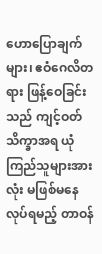ဟောပြောချက်များ၊ ဧဝံဂေလိတရား ဖြန့်ဝေခြင်းသည် ကျင့်ဝတ်သိက္ခာအရ ယုံကြည်သူများအားလုံး မဖြစ်မနေလုပ်ရမည့် တာဝန်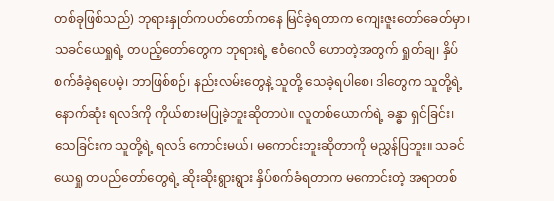တစ်ခုဖြစ်သည်) ဘုရားနှုတ်ကပတ်တော်ကနေ မြင်ခဲ့ရတာက ကျေးဇူးတော်ခေတ်မှာ၊ သခင်ယေရှုရဲ့ တပည့်တော်တွေက ဘုရားရဲ့ ဧဝံဂေလိ ဟောတဲ့အတွက် ရှုတ်ချ၊ နှိပ်စက်ခံခဲ့ရပေမဲ့၊ ဘာဖြစ်စဉ်၊ နည်းလမ်းတွေနဲ့ သူတို့ သေခဲ့ရပါစေ၊ ဒါတွေက သူတို့ရဲ့ နောက်ဆုံး ရလဒ်ကို ကိုယ်စားမပြုခဲ့ဘူးဆိုတာပဲ။ လူတစ်ယောက်ရဲ့ ခန္ဓာ ရှင်ခြင်း၊ သေခြင်းက သူတို့ရဲ့ ရလဒ် ကောင်းမယ်၊ မကောင်းဘူးဆိုတာကို မညွှန်ပြဘူး။ သခင်ယေရှု တပည်တော်တွေရဲ့ ဆိုးဆိုးရွားရွား နှိပ်စက်ခံရတာက မကောင်းတဲ့ အရာတစ်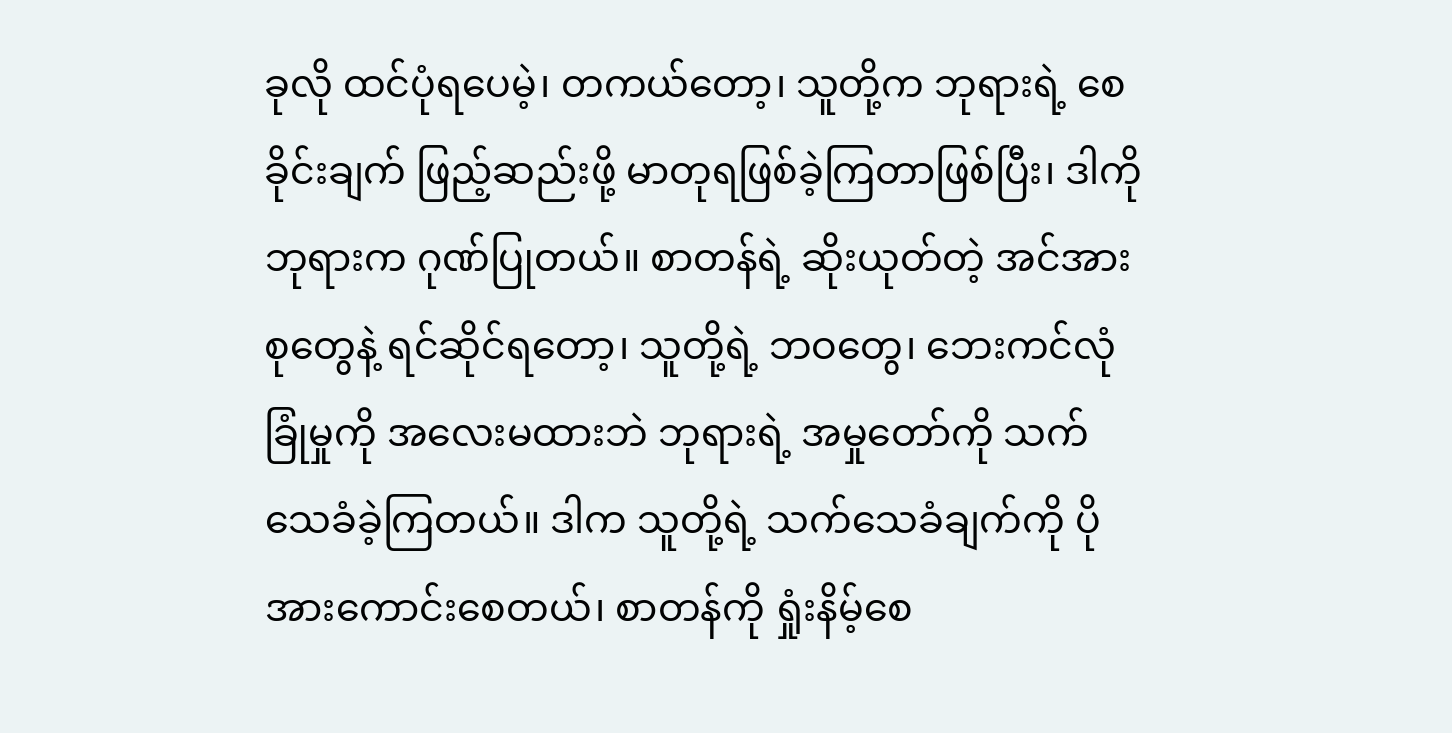ခုလို ထင်ပုံရပေမဲ့၊ တကယ်တော့၊ သူတို့က ဘုရားရဲ့ စေခိုင်းချက် ဖြည့်ဆည်းဖို့ မာတုရဖြစ်ခဲ့ကြတာဖြစ်ပြီး၊ ဒါကို ဘုရားက ဂုဏ်ပြုတယ်။ စာတန်ရဲ့ ဆိုးယုတ်တဲ့ အင်အားစုတွေနဲ့ ရင်ဆိုင်ရတော့၊ သူတို့ရဲ့ ဘဝတွေ၊ ဘေးကင်လုံခြုံမှုကို အလေးမထားဘဲ ဘုရားရဲ့ အမှုတော်ကို သက်သေခံခဲ့ကြတယ်။ ဒါက သူတို့ရဲ့ သက်သေခံချက်ကို ပိုအားကောင်းစေတယ်၊ စာတန်ကို ရှုံးနိမ့်စေ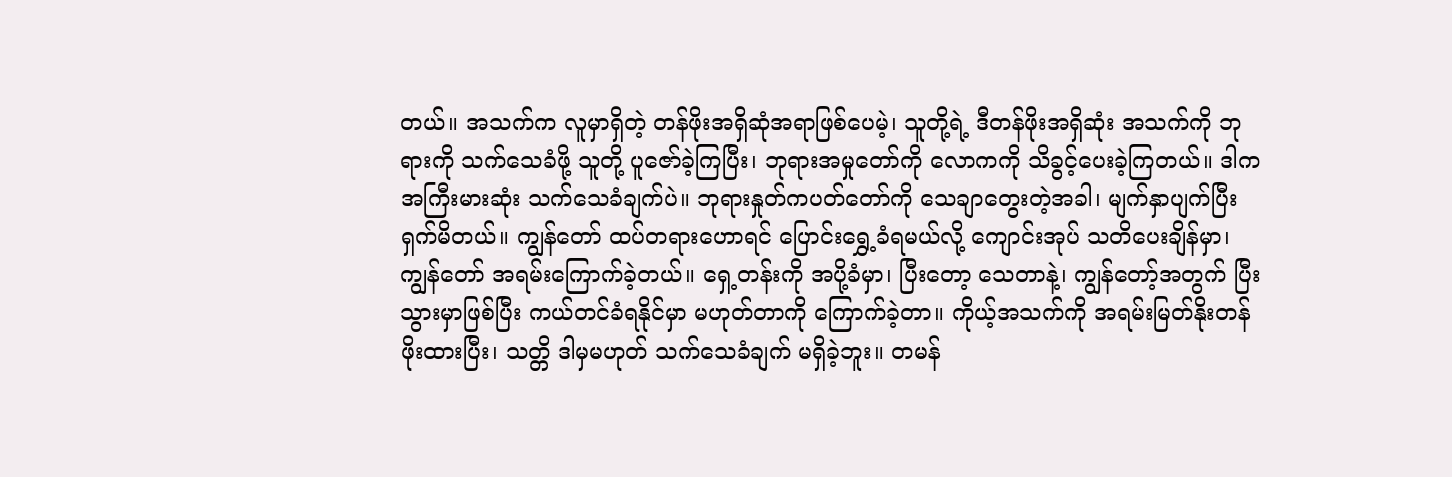တယ်။ အသက်က လူမှာရှိတဲ့ တန်ဖိုးအရှိဆုံအရာဖြစ်ပေမဲ့၊ သူတို့ရဲ့ ဒီတန်ဖိုးအရှိဆုံး အသက်ကို ဘုရားကို သက်သေခံဖို့ သူတို့ ပူဇော်ခဲ့ကြပြီး၊ ဘုရားအမှုတော်ကို လောကကို သိခွင့်ပေးခဲ့ကြတယ်။ ဒါက အကြီးမားဆုံး သက်သေခံချက်ပဲ။ ဘုရားနှုတ်ကပတ်တော်ကို သေချာတွေးတဲ့အခါ၊ မျက်နှာပျက်ပြီး ရှက်မိတယ်။ ကျွန်တော် ထပ်တရား‌ဟောရင် ပြောင်းရွှေ့ခံရမယ်လို့ ကျောင်းအုပ် သတိပေးချိန်မှာ၊ ကျွန်တော် အရမ်းကြောက်ခဲ့တယ်။ ရှေ့တန်းကို အပို့ခံမှာ၊ ပြီးတော့ သေတာနဲ့၊ ကျွန်တော့်အတွက် ပြီးသွားမှာဖြစ်ပြီး ကယ်တင်ခံရနိုင်မှာ မဟုတ်တာကို ကြောက်ခဲ့တာ။ ကိုယ့်အသက်ကို အရမ်းမြတ်နိုးတန်ဖိုးထားပြီး၊ သတ္တိ ဒါမှမဟုတ် သက်သေခံချက် မရှိခဲ့ဘူး။ တမန်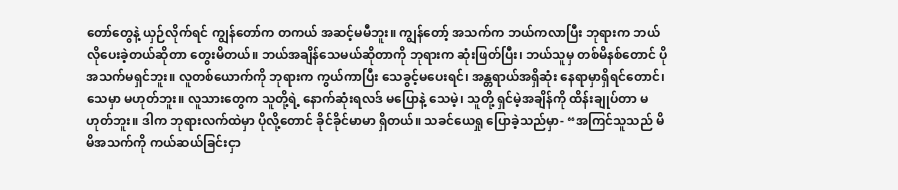တော်တွေနဲ့ ယှဉ်လိုက်ရင် ကျွန်တော်က တကယ် အဆင့်မမီဘူး။ ကျွန်တော့် အသက်က ဘယ်ကလာပြီး ဘုရားက ဘယ်လိုပေးခဲ့တယ်ဆိုတာ တွေးမိတယ်။ ဘယ်အချိန်သေမယ်ဆိုတာကို ဘုရားက ဆုံးဖြတ်ပြီး၊ ဘယ်သူမှ တစ်မိနစ်တောင် ပိုအသက်မရှင်ဘူး။ လူတစ်ယောက်ကို ဘုရားက ကွယ်ကာပြီး သေခွင့်မပေးရင်၊ အန္တရာယ်အရှိဆုံး နေရာမှာရှိရင်တောင်၊ သေမှာ မဟုတ်ဘူး။ လူသားတွေက သူတို့ရဲ့ နောက်ဆုံးရလဒ် မပြောနဲ့ သေမဲ့၊ သူတို့ ရှင်မဲ့အချိန်ကို ထိန်းချုပ်တာ မဟုတ်ဘူး။ ဒါက ဘုရားလက်ထဲမှာ ပိုလို့တောင် ခိုင်ခိုင်မာမာ ရှိတယ်။ သခင်ယေရှု ပြောခဲ့သည်မှာ- “အကြင်သူသည် မိမိအသက်ကို ကယ်ဆယ်ခြင်းငှာ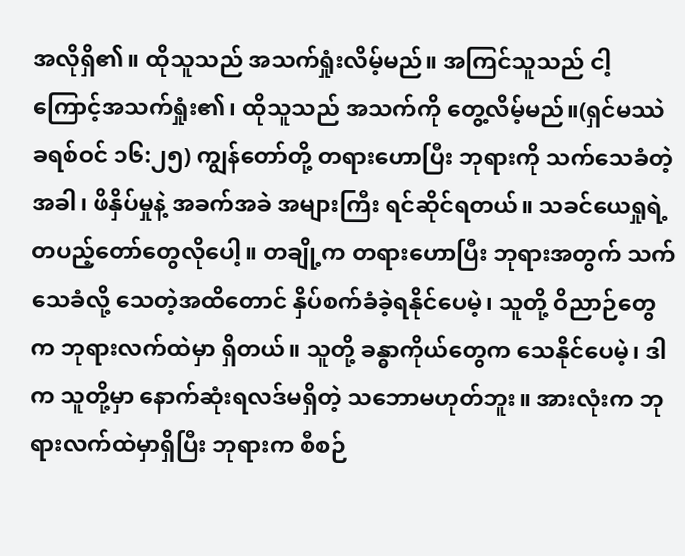အလိုရှိ၏။ ထိုသူသည် အသက်ရှုံးလိမ့်မည်။ အကြင်သူသည် ငါ့ကြောင့်အသက်ရှုံး၏၊ ထိုသူသည် အသက်ကို တွေ့လိမ့်မည်။(ရှင်မဿဲခရစ်ဝင် ၁၆:၂၅) ကျွန်တော်တို့ တရားဟောပြီး ဘုရားကို သက်သေခံတဲ့အခါ၊ ဖိနှိပ်မှုနဲ့ အခက်အခဲ အများကြီး ရင်ဆိုင်ရတယ်။ သခင်ယေရှုရဲ့ တပည့်တော်တွေလိုပေါ့။ တချို့က တရားဟောပြီး ဘုရားအတွက် သက်သေခံလို့ သေတဲ့အထိတောင် နှိပ်စက်ခံခဲ့ရနိုင်ပေမဲ့၊ သူတို့ ဝိညာဉ်တွေက ဘုရားလက်ထဲမှာ ရှိတယ်။ သူတို့ ခန္ဓာကိုယ်တွေက သေနိုင်ပေမဲ့၊ ဒါက သူတို့မှာ နောက်ဆုံးရလဒ်မရှိတဲ့ သဘောမဟုတ်ဘူး။ အားလုံးက ဘုရားလက်ထဲမှာရှိပြီး ဘုရားက စီစဉ်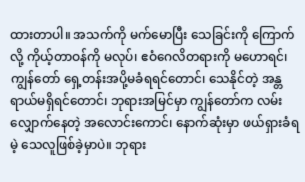ထားတာပါ။ အသက်ကို မက်မောပြီး သေခြင်းကို ကြောက်လို့ ကိုယ့်တာဝန်ကို မလုပ်၊ ဧဝံဂေလိတရားကို မဟောရင်၊ ကျွန်တော် ရှေ့တန်းအပို့မခံရရင်တောင်၊ သေနိုင်တဲ့ အန္တရာယ်မရှိရင်တောင်၊ ဘုရားအမြင်မှာ ကျွန်တော်က လမ်းလျှောက်နေတဲ့ အလောင်းကောင်၊ နောက်ဆုံးမှာ ဖယ်ရှားခံရမဲ့ သေလူဖြစ်ခဲ့မှာပဲ။ ဘုရား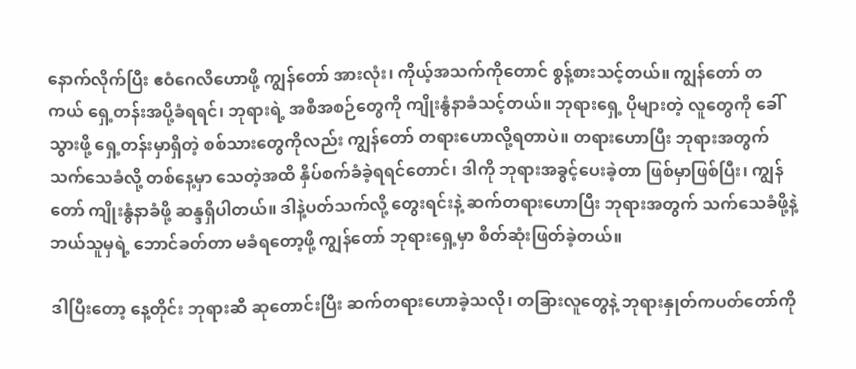နောက်လိုက်ပြီး ဧဝံဂေလိဟောဖို့ ကျွန်တော် အားလုံး၊ ကိုယ့်အသက်ကိုတောင် စွန့်စားသင့်တယ်။ ကျွန်တော် တကယ် ရှေ့တန်းအပို့ခံရရင်၊ ဘုရားရဲ့ အစီအစဉ်တွေကို ကျိုးနွံနာခံသင့်တယ်။ ဘုရားရှေ့ ပိုများတဲ့ လူတွေကို ခေါ်သွားဖို့ ရှေ့တန်းမှာရှိတဲ့ စစ်သားတွေကိုလည်း ကျွန်တော် တရားဟောလို့ရတာပဲ။ တရားဟောပြီး ဘုရားအတွက် သက်သေခံလို့ တစ်နေ့မှာ သေတဲ့အထိ နှိပ်စက်ခံခဲ့ရရင်တောင်၊ ဒါကို ဘုရားအခွင့်ပေးခဲ့တာ ဖြစ်မှာဖြစ်ပြီး၊ ကျွန်တော် ကျိုးနွံနာခံဖို့ ဆန္ဒရှိပါတယ်။ ဒါနဲ့ပတ်သက်လို့ တွေးရင်းနဲ့ ဆက်တရားဟောပြီး ဘုရားအတွက် သက်သေခံဖို့နဲ့ ဘယ်သူမှရဲ့ ဘောင်ခတ်တာ မခံရတော့ဖို့ ကျွန်တော် ဘုရားရှေ့မှာ စိတ်ဆုံးဖြတ်ခဲ့တယ်။

ဒါပြီးတော့ နေ့တိုင်း ဘုရားဆီ ဆုတောင်းပြီး ဆက်တရားဟောခဲ့သလို၊ တခြားလူတွေနဲ့ ဘုရားနှုတ်ကပတ်တော်ကို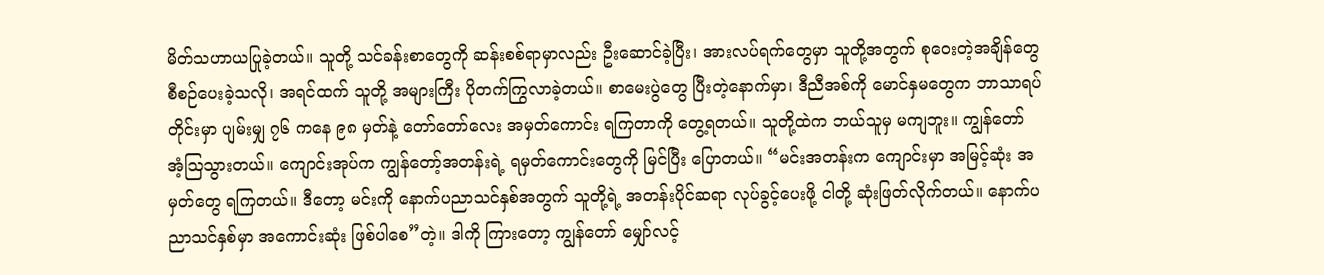မိတ်သဟာယပြုခဲ့တယ်။ သူတို့ သင်ခန်းစာတွေကို ဆန်းစစ်ရာမှာလည်း ဦးဆောင်ခဲ့ပြီး၊ အားလပ်ရက်တွေမှာ သူတို့အတွက် စုဝေးတဲ့အချိန်တွေ စီစဉ်ပေးခဲ့သလို၊ အရင်ထက် သူတို့ အများကြီး ပိုတက်ကြွလာခဲ့တယ်။ စာမေးပွဲတွေ ပြီးတဲ့နောက်မှာ၊ ဒီညီအစ်ကို မောင်နှမတွေက ဘာသာရပ်တိုင်းမှာ ပျမ်းမျှ ၇၆ ကနေ ၉၈ မှတ်နဲ့ တော်တော်လေး အမှတ်ကောင်း ရကြတာကို တွေ့ရတယ်။ သူတို့ထဲက ဘယ်သူမှ မကျဘူး။ ကျွန်တော် အံ့ဩသွားတယ်။ ကျောင်းအုပ်က ကျွန်တော့်အတန်းရဲ့ ရမှတ်ကောင်းတွေကို မြင်ပြီး ပြောတယ်။ “မင်းအတန်းက ကျောင်းမှာ အမြင့်ဆုံး အမှတ်တွေ ရကြတယ်။ ဒီတော့ မင်းကို နောက်ပညာသင်နှစ်အတွက် သူတို့ရဲ့ အတန်းပိုင်ဆရာ လုပ်ခွင့်ပေးဖို့ ငါတို့ ဆုံးဖြတ်လိုက်တယ်။ နောက်ပညာသင်နှစ်မှာ အကောင်းဆုံး ဖြစ်ပါစေ”တဲ့။ ဒါကို ကြားတော့ ကျွန်တော် မျှော်လင့်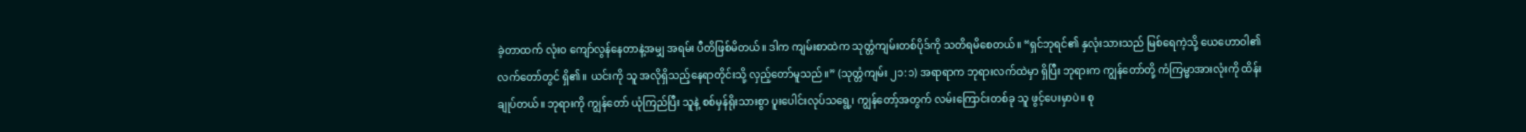ခဲ့တာထက် လုံးဝ ကျော်လွန်နေတာနဲ့အမျှ အရမ်း ပီတိဖြစ်မိတယ်။ ဒါက ကျမ်းစာထဲက သုတ္တံကျမ်းတစ်ပိုဒ်ကို သတိရမိစေတယ်။ “ရှင်ဘုရင်၏ နှလုံးသားသည် မြစ်ရေကဲ့သို့ ယေဟောဝါ၏ လက်တော်တွင် ရှိ၏။ ယင်းကို သူ အလိုရှိသည့်နေရာတိုင်းသို့ လှည့်တော်မူသည်။” (သုတ္တံကျမ်း ၂၁:၁) အရာရာက ဘုရားလက်ထဲမှာ ရှိပြီး ဘုရားက ကျွန်တော်တို့ ကံကြမ္မာအားလုံးကို ထိန်းချုပ်တယ်။ ဘုရားကို ကျွန်တော် ယုံကြည်ပြီး သူနဲ့ စစ်မှန်ရိုးသားစွာ ပူးပေါင်းလုပ်သရွေ့၊ ကျွန်တော့်အတွက် လမ်းကြောင်းတစ်ခု သူ ဖွင့်ပေးမှာပဲ။ စု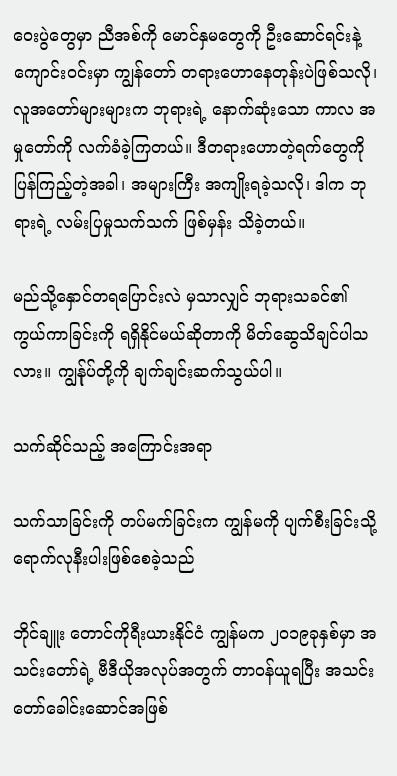ဝေးပွဲတွေမှာ ညီအစ်ကို မောင်နှမတွေကို ဦးဆောင်ရင်းနဲ့ ကျောင်းဝင်းမှာ ကျွန်တော် တရားဟောနေတုန်းပဲဖြစ်သလို၊ လူအတော်များများက ဘုရားရဲ့ နောက်ဆုံးသော ကာလ အမှုတော်ကို လက်ခံခဲ့ကြတယ်။ ဒီတရားဟောတဲ့ရက်တွေကို ပြန်ကြည့်တဲ့အခါ၊ အများကြီး အကျိုးရခဲ့သလို၊ ဒါက ဘုရားရဲ့ လမ်းပြမှုသက်သက် ဖြစ်မှန်း သိခဲ့တယ်။

မည်သို့နှောင်တရပြောင်းလဲ မှသာလျှင် ဘုရားသခင်၏ ကွယ်ကာခြင်းကို ရရှိနိုင်မယ်ဆိုတာကို မိတ်ဆွေသိချင်ပါသလား။ ကျွန်ုပ်တို့ကို ချက်ချင်းဆက်သွယ်ပါ။

သက်ဆိုင်သည့် အကြောင်းအရာ

သက်သာခြင်းကို တပ်မက်ခြင်းက ကျွန်မကို ပျက်စီးခြင်းသို့ ရောက်လုနီးပါးဖြစ်စေခဲ့သည်

ဘိုင်ချူး တောင်ကိုရီးယားနိုင်ငံ ကျွန်မက ၂၀၁၉ခုနှစ်မှာ အသင်းတော်ရဲ့ ဗီဒီယိုအလုပ်အတွက် တာဝန်ယူရပြီး အသင်းတော်ခေါင်းဆောင်အဖြစ်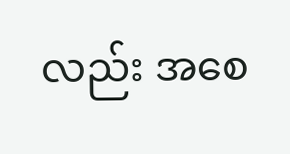လည်း အစေ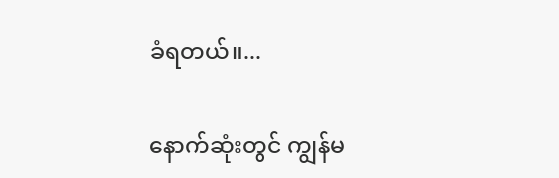ခံရတယ်။...

နောက်ဆုံးတွင် ကျွန်မ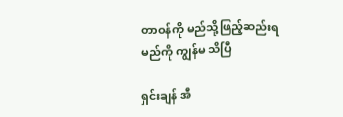တာဝန်ကို မည်သို့ဖြည့်ဆည်းရမည်ကို ကျွန်မ သိပြီ

ရှင်းချန် အီ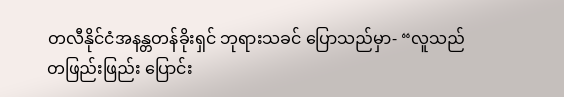တလီနိုင်ငံအနန္တတန်ခိုးရှင် ဘုရားသခင် ပြောသည်မှာ- “လူသည် တဖြည်းဖြည်း ပြောင်း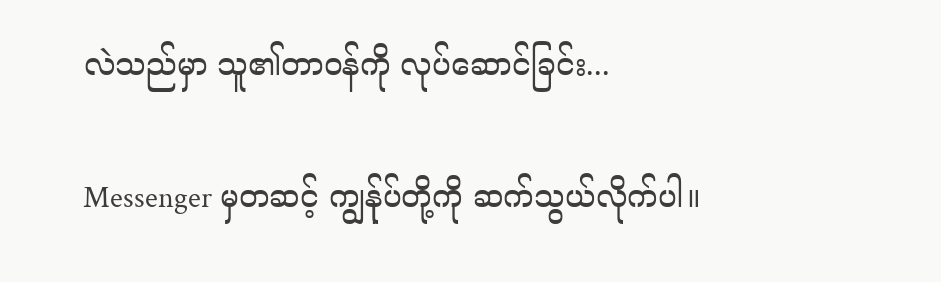လဲသည်မှာ သူ၏တာဝန်ကို လုပ်ဆောင်ခြင်း...

Messenger မှတဆင့် ကျွန်ုပ်တို့ကို ဆက်သွယ်လိုက်ပါ။